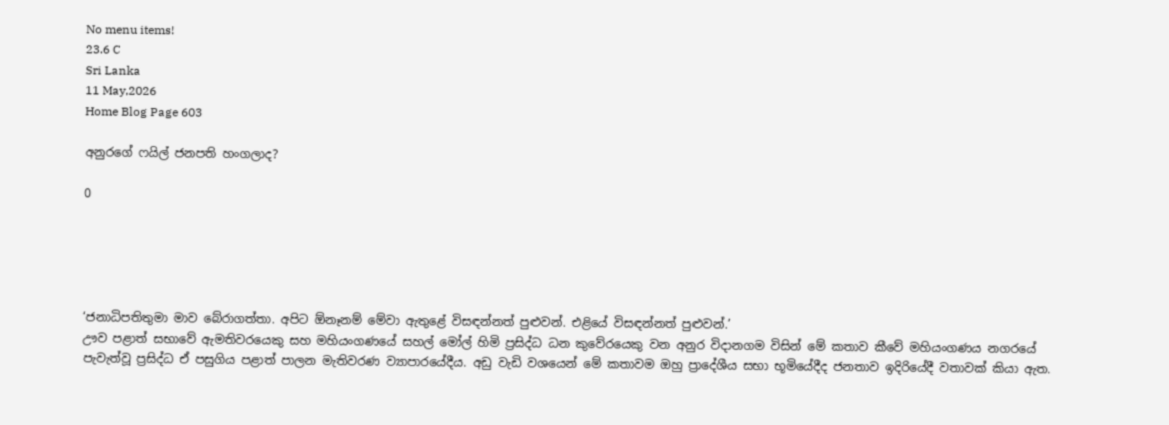No menu items!
23.6 C
Sri Lanka
11 May,2026
Home Blog Page 603

අනුරගේ ෆයිල් ජනපති හංගලාද?

0





‘ජනාධිපතිතුමා මාව බේරාගත්තා. අපිට ඕනෑනම් මේවා ඇතුළේ විසඳන්නත් පුළුවන්. එළියේ විසඳන්නත් පුළුවන්.’
ඌව පළාත් සභාවේ ඇමතිවරයෙකු සහ මහියංගණයේ සහල් මෝල් හිමි ප්‍රසිද්ධ ධන කුවේරයෙකු වන අනුර විදානගම විසින් මේ කතාව කීවේ මහියංගණය නගරයේ පැවැත්වූ ප්‍රසිද්ධ ඒ පසුගිය පළාත් පාලන මැතිවරණ ව්‍යාපාරයේදීය. අඩු වැඩි වශයෙන් මේ කතාවම ඔහු ප්‍රාදේශීය සභා භූමියේදීද ජනතාව ඉදිරියේදී වතාවක් කියා ඇත.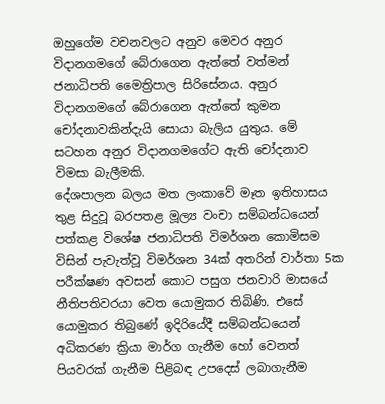ඔහුගේම වචනවලට අනුව මෙවර අනුර විදානගමගේ බේරාගෙන ඇත්තේ වත්මන් ජනාධිපති මෛත්‍රිපාල සිරිසේනය. අනුර විදානගමගේ බේරාගෙන ඇත්තේ කුමන චෝදනාවකින්දැයි සොයා බැලිය යුතුය. මේ සටහන අනුර විදානගමගේට ඇති චෝදනාව විමසා බැලීමකි.
දේශපාලන බලය මත ලංකාවේ මෑත ඉතිහාසය තුළ සිදුවූ බරපතළ මූල්‍ය වංචා සම්බන්ධයෙන් පත්කළ විශේෂ ජනාධිපති විමර්ශන කොමිසම විසින් පැවැත්වූ විමර්ශන 34ක් අතරින් වාර්තා 5ක පරීක්ෂණ අවසන් කොට පසුග ජනවාරි මාසයේ නීතිපතිවරයා වෙත යොමුකර තිබිණි. එසේ යොමුකර තිබුණේ ඉදිරියේදී සම්බන්ධයෙන් අධිකරණ ක්‍රියා මාර්ග ගැනීම හෝ වෙනත් පියවරක් ගැනීම පිළිබඳ උපදෙස් ලබාගැනීම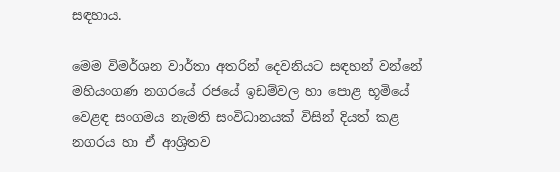සඳහාය.

මෙම විමර්ශන වාර්තා අතරින් දෙවනියට සඳහන් වන්නේ මහියංගණ නගරයේ රජයේ ඉඩම්වල හා පොළ භූමියේ වෙළඳ සංගමය නැමති සංවිධානයක් විසින් දියත් කළ නගරය හා ඒ ආශ්‍රිතව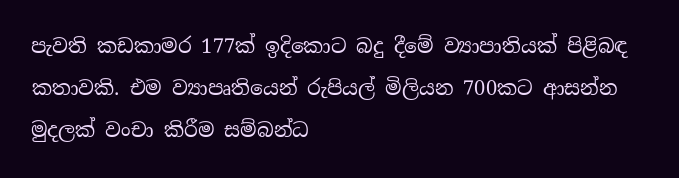පැවති කඩකාමර 177ක් ඉදිකොට බදු දීමේ ව්‍යාපාතියක් පිළිබඳ කතාවකි. එම ව්‍යාපෘතියෙන් රුපියල් මිලියන 700කට ආසන්න මුදලක් වංචා කිරීම සම්බන්ධ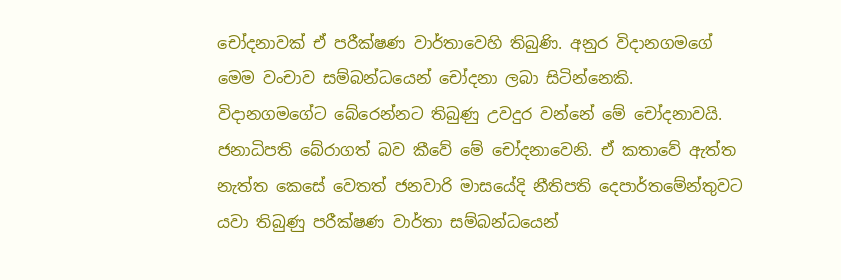චෝදනාවක් ඒ පරීක්ෂණ වාර්තාවෙහි තිබුණි. අනුර විදානගමගේ මෙම වංචාව සම්බන්ධයෙන් චෝදනා ලබා සිටින්නෙකි. විදානගමගේට බේරෙන්නට තිබුණු උවදුර වන්නේ මේ චෝදනාවයි. ජනාධිපති බේරාගත් බව කීවේ මේ චෝදනාවෙනි. ඒ කතාවේ ඇත්ත නැත්ත කෙසේ වෙතත් ජනවාරි මාසයේදි නීතිපති දෙපාර්තමේන්තුවට යවා තිබුණු පරීක්ෂණ වාර්තා සම්බන්ධයෙන්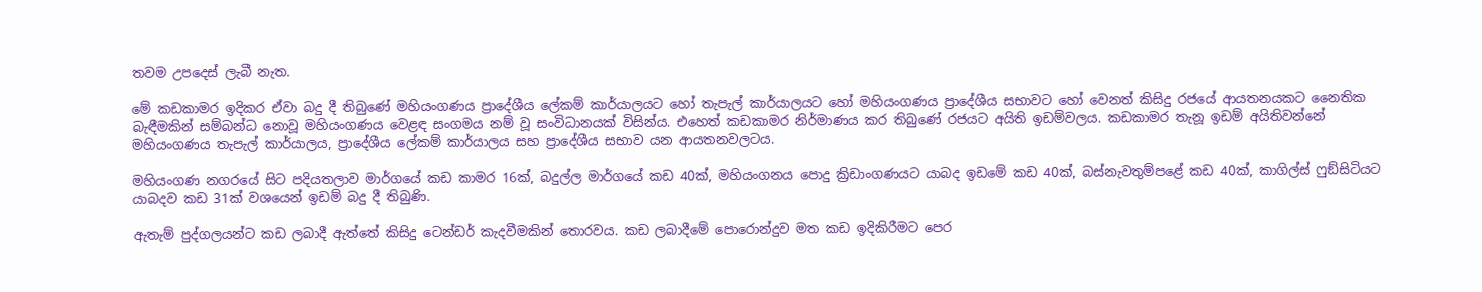තවම උපදෙස් ලැබී නැත.

මේ කඩකාමර ඉදිකර ඒවා බදු දී තිබුණේ මහියංගණය ප්‍රාදේශීය ලේකම් කාර්යාලයට හෝ තැපැල් කාර්යාලයට හෝ මහියංගණය ප්‍රාදේශීය සභාවට හෝ වෙනත් කිසිදු රජයේ ආයතනයකට නෛතික බැඳීමකින් සම්බන්ධ නොවූ මහියංගණය වෙළඳ සංගමය නම් වූ සංවිධානයක් විසින්ය. එහෙත් කඩකාමර නිර්මාණය කර තිබුණේ රජයට අයිති ඉඩම්වලය. කඩකාමර තැනූ ඉඩම් අයිතිවන්නේ මහියංගණය තැපැල් කාර්යාලය, ප්‍රාදේශීය ලේකම් කාර්යාලය සහ ප්‍රාදේශීය සභාව යන ආයතනවලටය.

මහියංගණ නගරයේ සිට පදියතලාව මාර්ගයේ කඩ කාමර 16ක්, බදුල්ල මාර්ගයේ කඩ 40ක්, මහියංගනය පොදු ක්‍රිඩාංගණයට යාබද ඉඩමේ කඩ 40ක්, බස්නැවතුම්පළේ කඩ 40ක්, කාගිල්ස් ෆුඞ්සිටියට යාබදව කඩ 31ක් වශයෙන් ඉඩම් බදු දී තිබුණි.

ඇතැම් පුද්ගලයන්ට කඩ ලබාදී ඇත්තේ කිසිදු ටෙන්ඩර් කැදවීමකින් තොරවය. කඩ ලබාදීමේ පොරොන්දුව මත කඩ ඉදිකිරීමට පෙර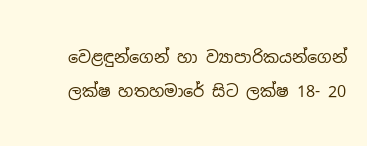වෙළඳුන්ගෙන් හා ව්‍යාපාරිකයන්ගෙන් ලක්ෂ හතහමාරේ සිට ලක්ෂ 18- 20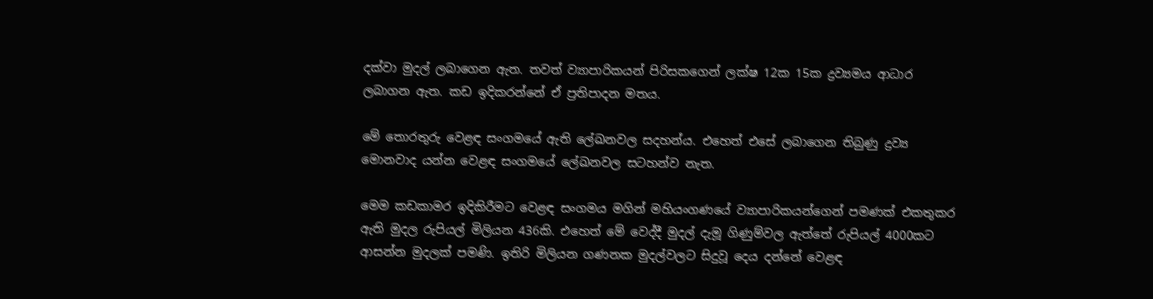දක්වා මුදල් ලබාගෙන ඇත. තවත් ව්‍යාපාරිකයන් පිරිසකගෙන් ලක්ෂ 12ක 15ක ද්‍රව්‍යමය ආධාර ලබාගන ඇත. කඩ ඉදිකරන්නේ ඒ ප්‍රතිපාදන මතය.

මේ තොරතුරු වෙළඳ සංගමයේ ඇති ලේඛනවල සදහන්ය. එහෙත් එසේ ලබාගෙන තිබුණු ද්‍රව්‍ය මොනවාද යන්න වෙළඳ සංගමයේ ලේඛනවල සටහන්ව නැත.

මෙම කඩකාමර ඉදිකිරීමට වෙළඳ සංගමය මගින් මහියංගණයේ ව්‍යාපාරිකයන්ගෙන් පමණක් එකතුකර ඇති මුදල රුපියල් මිලියන 436කි. එහෙත් මේ වෙද්දී මුදල් දැමූ ගිණුම්වල ඇත්තේ රුපියල් 4000කට ආසන්න මුදලක් පමණි. ඉතිරි මිලියන ගණනක මුදල්වලට සිදුවූ දෙය දන්නේ වෙළඳ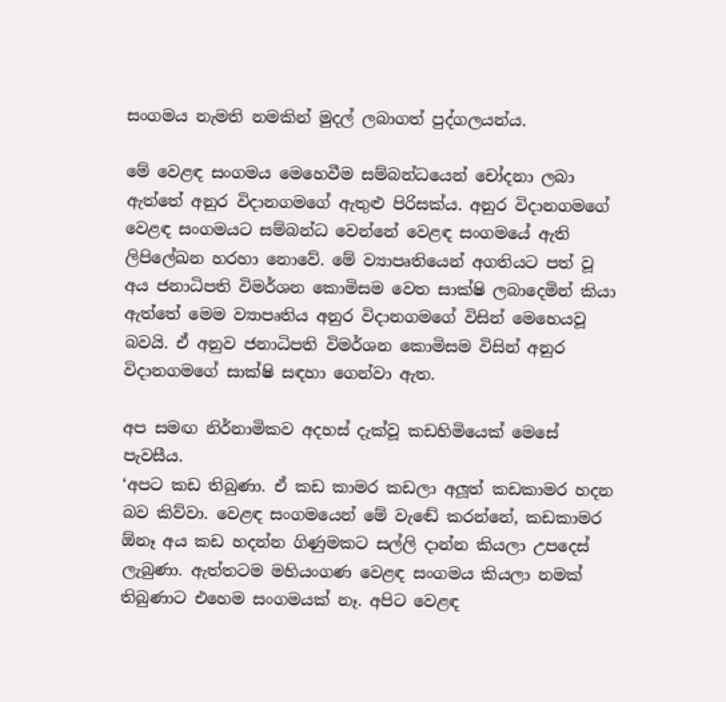සංගමය නැමති නමකින් මුදල් ලබාගත් පුද්ගලයන්ය.

මේ වෙළඳ සංගමය මෙහෙවීම සම්බන්ධයෙන් චෝදනා ලබා ඇත්තේ අනුර විදානගමගේ ඇතුළු පිරිසක්ය. අනුර විදානගමගේ වෙළඳ සංගමයට සම්බන්ධ වෙන්නේ වෙළඳ සංගමයේ ඇති ලිපිලේඛන හරහා නොවේ. මේ ව්‍යාපෘතියෙන් අගතියට පත් වූ අය ජනාධිපති විමර්ශන කොමිසම වෙත සාක්ෂි ලබාදෙමින් කියා ඇත්තේ මෙම ව්‍යාපෘතිය අනුර විදානගමගේ විසින් මෙහෙයවූ බවයි. ඒ අනුව ජනාධිපති විමර්ශන කොමිසම විසින් අනුර විදානගමගේ සාක්ෂි සඳහා ගෙන්වා ඇත.

අප සමඟ නිර්නාමිකව අදහස් දැක්වූ කඩහිමියෙක් මෙසේ පැවසීය.
‘අපට කඩ තිබුණා. ඒ කඩ කාමර කඩලා අලූ‍ත් කඩකාමර හදන බව කිව්වා. වෙළඳ සංගමයෙන් මේ වැඬේ කරන්නේ, කඩකාමර ඕනෑ අය කඩ හදන්න ගිණුමකට සල්ලි දාන්න කියලා උපදෙස් ලැබුණා. ඇත්තටම මහියංගණ වෙළඳ සංගමය කියලා නමක් තිබුණාට එහෙම සංගමයක් නෑ. අපිට වෙළඳ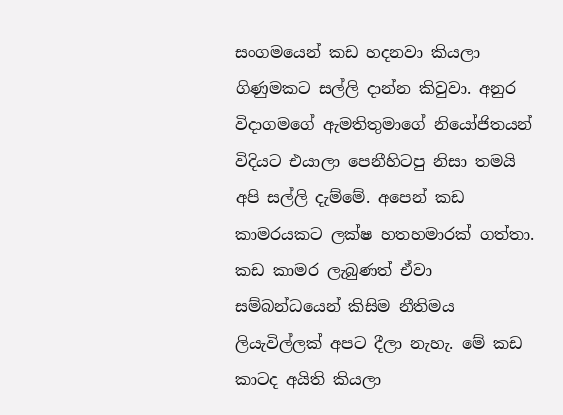සංගමයෙන් කඩ හදනවා කියලා ගිණුමකට සල්ලි දාන්න කිවුවා. අනුර විදාගමගේ ඇමතිතුමාගේ නියෝජිතයන් විදියට එයාලා පෙනීහිටපු නිසා තමයි අපි සල්ලි දැම්මේ. අපෙන් කඩ කාමරයකට ලක්ෂ හතහමාරක් ගත්තා. කඩ කාමර ලැබුණත් ඒවා සම්බන්ධයෙන් කිසිම නීතිමය ලියැවිල්ලක් අපට දීලා නැහැ. මේ කඩ කාටද අයිති කියලා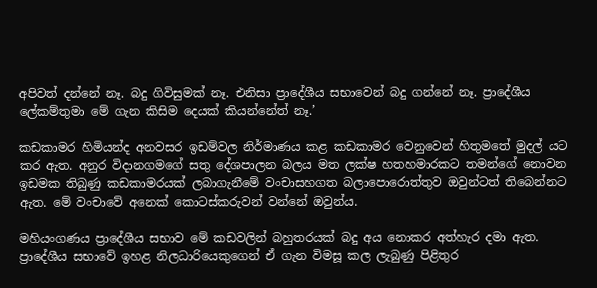අපිවත් දන්නේ නෑ. බදු ගිවිසුමක් නෑ. එනිසා ප්‍රාදේශීය සභාවෙන් බදු ගන්නේ නෑ. ප්‍රාදේශීය ලේකම්තුමා මේ ගැන කිසිම දෙයක් කියන්නේත් නෑ.’

කඩකාමර හිමියන්ද අනවසර ඉඩම්වල නිර්මාණය කළ කඩකාමර වෙනුවෙන් හිතුමතේ මුදල් යට කර ඇත. අනුර විදානගමගේ සතු දේශපාලන බලය මත ලක්ෂ හතහමාරකට තමන්ගේ නොවන ඉඩමක තිබුණු කඩකාමරයක් ලබාගැනීමේ වංචාසහගත බලාපොරොත්තුව ඔවුන්ටත් තිබෙන්නට ඇත. මේ වංචාවේ අනෙක් කොටස්කරුවන් වන්නේ ඔවුන්ය.

මහියංගණය ප්‍රාදේශීය සභාව මේ කඩවලින් බහුතරයක් බදු අය නොකර අත්හැර දමා ඇත. ප්‍රාදේශීය සභාවේ ඉහළ නිලධාරියෙකුගෙන් ඒ ගැන විමසූ කල ලැබුණු පිළිතුර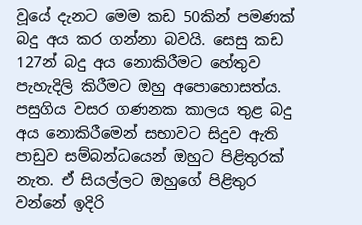වූයේ දැනට මෙම කඩ 50කින් පමණක් බදු අය කර ගන්නා බවයි. සෙසු කඩ 127න් බදු අය නොකිරීමට හේතුව පැහැදිලි කිරීමට ඔහු අපොහොසත්ය. පසුගිය වසර ගණනක කාලය තුළ බදු අය නොකිරීමෙන් සභාවට සිදුව ඇති පාඩුව සම්බන්ධයෙන් ඔහුට පිළිතුරක් නැත. ඒ සියල්ලට ඔහුගේ පිළිතුර වන්නේ ඉදිරි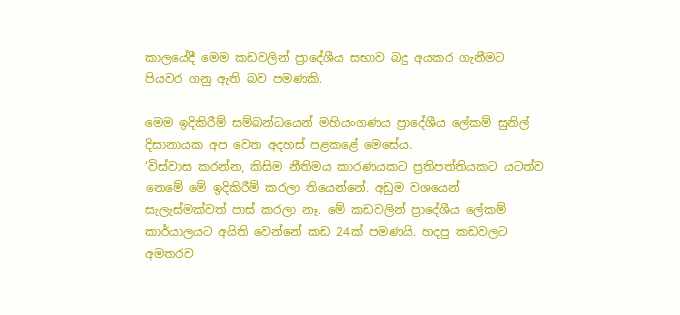කාලයේදී මෙම කඩවලින් ප්‍රාදේශීය සභාව බදු අයකර ගැනීමට පියවර ගනු ඇති බව පමණකි.

මෙම ඉදිකිරීම් සම්බන්ධයෙන් මහියංගණය ප්‍රාදේශීය ලේකම් සුනිල් දිසානායක අප වෙත අදහස් පළකළේ මෙසේය.
‘විස්වාස කරන්න, කිසිම නීතිමය කාරණයකට ප්‍රතිපත්තියකට යටත්ව නෙමේ මේ ඉදිකිරීම් කරලා තියෙන්නේ. අඩුම වශයෙන් සැලැස්මක්වත් පාස් කරලා නෑ. මේ කඩවලින් ප්‍රාදේශීය ලේකම් කාර්යාලයට අයිති වෙන්නේ කඩ 24ක් පමණයි. හදපු කඩවලට අමතරව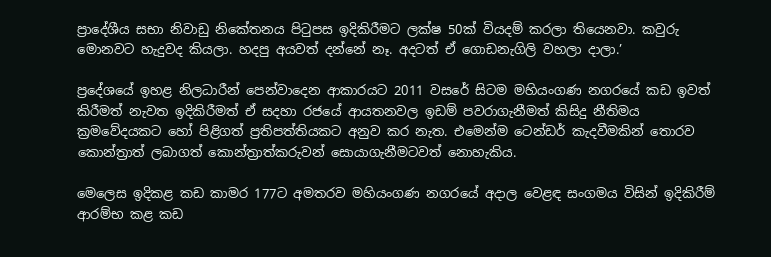ප්‍රාදේශීය සභා නිවාඩු නිකේතනය පිටුපස ඉදිකිරීමට ලක්ෂ 50ක් වියදම් කරලා තියෙනවා. කවුරු මොනවට හැදුවද කියලා. හදපු අයවත් දන්නේ නෑ. අදටත් ඒ ගොඩනැගිලි වහලා දාලා.’

ප්‍රදේශයේ ඉහළ නිලධාරීන් පෙන්වාදෙන ආකාරයට 2011 වසරේ සිටම මහියංගණ නගරයේ කඩ ඉවත් කිරීමත් නැවත ඉදිකිරීමත් ඒ සදහා රජයේ ආයතනවල ඉඩම් පවරාගැනීමත් කිසිදු නීතිමය ක්‍රමවේදයකට හෝ පිළිගත් ප්‍රතිපත්තියකට අනුව කර නැත. එමෙන්ම ටෙන්ඩර් කැදවීමකින් තොරව කොන්ත්‍රාත් ලබාගත් කොන්ත්‍රාත්කරුවන් සොයාගැනීමටවත් නොහැකිය.

මෙලෙස ඉදිකළ කඩ කාමර 177ට අමතරව මහියංගණ නගරයේ අදාල වෙළඳ සංගමය විසින් ඉදිකිරීම් ආරම්භ කළ කඩ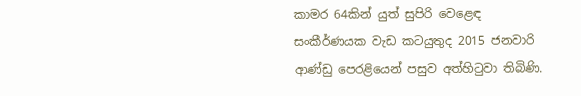කාමර 64කින් යුත් සුපිරි වෙළෙඳ සංකීර්ණයක වැඩ කටයුතුද 2015 ජනවාරි ආණ්ඩු පෙරළියෙන් පසුව අත්හිටුවා තිබිණි.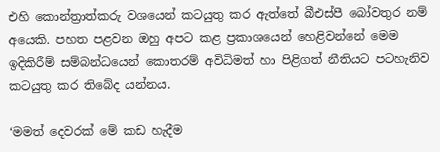එහි කොන්ත්‍රාත්කරු වශයෙන් කටයුතු කර ඇත්තේ බීඑස්පී බෝවතුර නම් අයෙකි. පහත පළවන ඔහු අපට කළ ප්‍රකාශයෙන් හෙළිවන්නේ මෙම ඉදිකිරීම් සම්බන්ධයෙන් කොතරම් අවිධිමත් හා පිළිගත් නීතියට පටහැනිව කටයුතු කර තිබේද යන්නය.

‘මමත් දෙවරක් මේ කඩ හැදීම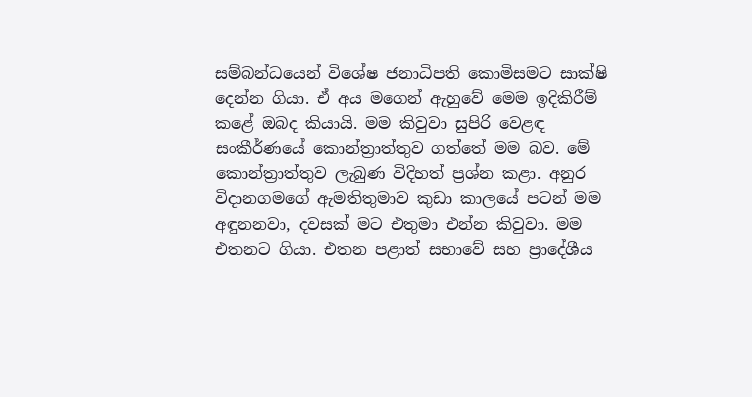සම්බන්ධයෙන් විශේෂ ජනාධිපති කොමිසමට සාක්ෂි දෙන්න ගියා. ඒ අය මගෙන් ඇහුවේ මෙම ඉදිකිරීම් කළේ ඔබද කියායි. මම කිවුවා සුපිරි වෙළඳ සංකීර්ණයේ කොන්ත්‍රාත්තුව ගත්තේ මම බව. මේ කොන්ත්‍රාත්තුව ලැබු‍ණ විදිහත් ප්‍රශ්න කළා. අනුර විදානගමගේ ඇමතිතුමාව කුඩා කාලයේ පටන් මම අඳුනනවා, දවසක් මට එතුමා එන්න කිවුවා. මම එතනට ගියා. එතන පළාත් සභාවේ සහ ප්‍රාදේශීය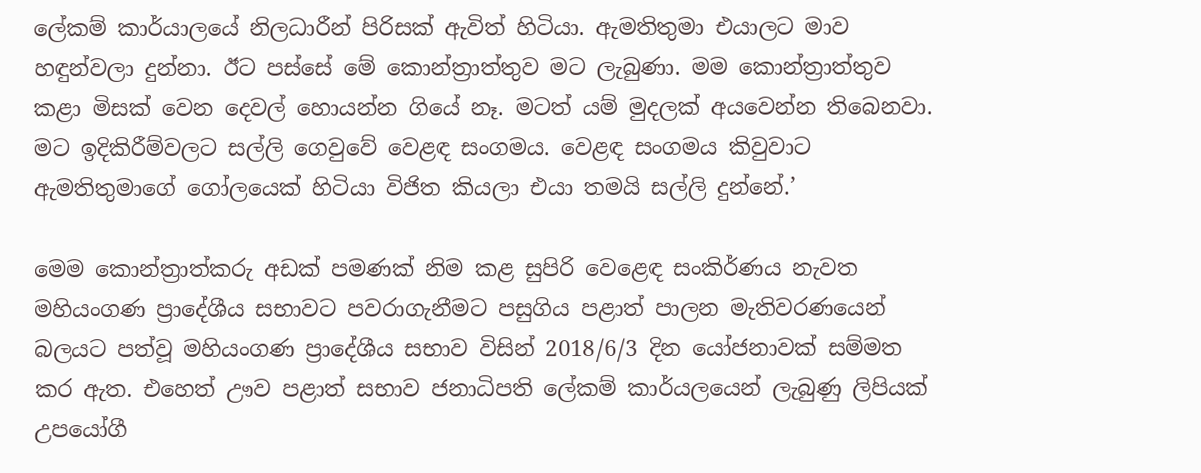ලේකම් කාර්යාලයේ නිලධාරීන් පිරිසක් ඇවිත් හිටියා. ඇමතිතුමා එයාලට මාව හඳුන්වලා දුන්නා. ඊට පස්සේ මේ කොන්ත්‍රාත්තුව මට ලැබුණා. මම කොන්ත්‍රාත්තුව කළා මිසක් වෙන දෙවල් හොයන්න ගියේ නෑ. මටත් යම් මුදලක් අයවෙන්න තිබෙනවා. මට ඉදිකිරීම්වලට සල්ලි ගෙවුවේ වෙළඳ සංගමය. වෙළඳ සංගමය කිවුවාට ඇමතිතුමාගේ ගෝලයෙක් හිටියා විජිත කියලා එයා තමයි සල්ලි දුන්නේ.’

මෙම කොන්ත්‍රාත්කරු අඩක් පමණක් නිම කළ සුපිරි වෙළෙඳ සංකිර්ණය නැවත මහියංගණ ප්‍රාදේශීය සභාවට පවරාගැනීමට පසුගිය පළාත් පාලන මැතිවරණයෙන් බලයට පත්වූ මහියංගණ ප්‍රාදේශීය සභාව විසින් 2018/6/3 දින යෝජනාවක් සම්මත කර ඇත. එහෙත් ඌව පළාත් සභාව ජනාධිපති ලේකම් කාර්යලයෙන් ලැබුණු ලිපියක් උපයෝගී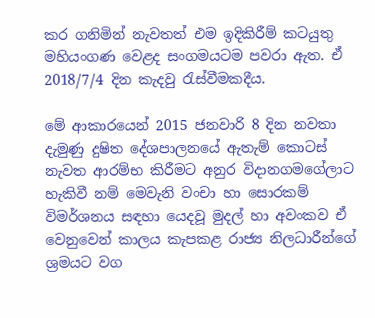කර ගනිමින් නැවතත් එම ඉදිකිරීම් කටයුතු මහියංගණ වෙළද සංගමයටම පවරා ඇත. ඒ 2018/7/4 දින කැදවු රැස්වීමකදීය.

මේ ආකාරයෙන් 2015 ජනවාරි 8 දින නවතා දැමුණු දුෂිත දේශපාලනයේ ඇතැම් කොටස් නැවත ආරම්භ කිරීමට අනුර විදානගමගේලාට හැකිවී නම් මෙවැනි වංචා හා සොරකම් විමර්ශනය සඳහා යෙදවූ මුදල් හා අවංකව ඒ වෙනුවෙන් කාලය කැපකළ රාජ්‍ය නිලධාරීන්ගේ ශ්‍රමයට වග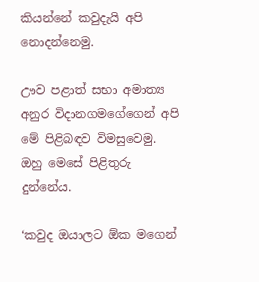කියන්නේ කවුදැයි අපි නොදන්නෙමු.

ඌව පළාත් සභා අමාත්‍ය අනුර විදානගමගේගෙන් අපි මේ පිළිබඳව විමසුවෙමු. ඔහු මෙසේ පිළිතුරු දුන්නේය.

‘කවුද ඔයාලට ඕක මගෙන්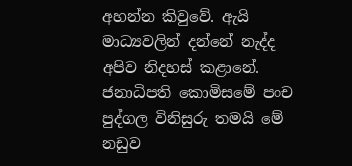අහන්න කිවුවේ. ඇයි මාධ්‍යවලින් දන්නේ නැද්ද අපිව නිදහස් කළානේ. ජනාධිපති කොමිසමේ පංච පුද්ගල විනිසුරු තමයි මේ නඩුව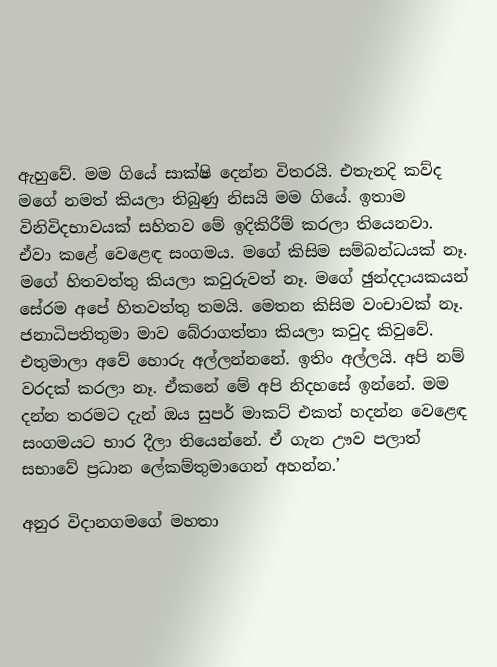ඇහුවේ. මම ගියේ සාක්ෂි දෙන්න විතරයි. එතැනදි කව්ද මගේ නමත් කියලා තිබුණු නිසයි මම ගියේ. ඉතාම විනිවිදභාවයක් සහිතව මේ ඉදිකිරීම් කරලා තියෙනවා. ඒවා කළේ වෙළෙඳ සංගමය. මගේ කිසිම සම්බන්ධයක් නෑ. මගේ හිතවත්තු කියලා කවුරුවත් නෑ. මගේ ඡුන්දදායකයන් සේරම අපේ හිතවත්තු තමයි. මෙතන කිසිම වංචාවක් නෑ. ජනාධිපතිතුමා මාව බේරාගත්තා කියලා කවුද කිවුවේ. එතුමාලා අවේ හොරු අල්ලන්නනේ. ඉතිං අල්ලයි. අපි නම් වරදක් කරලා නෑ. ඒකනේ මේ අපි නිද‍හසේ ඉන්නේ. මම දන්න තරමට දැන් ඔය සුපර් මාකට් එකත් හදන්න වෙළෙඳ සංගමයට භාර දීලා තියෙන්නේ. ඒ ගැන ඌව පලාත් සභාවේ ප්‍රධාන ලේකම්තුමාගෙන් අහන්න.’

අනුර විදානගමගේ මහතා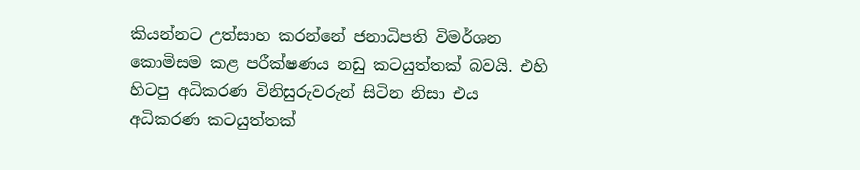කියන්නට උත්සාහ කරන්නේ ජනාධිපති විමර්ශන කොමිසම කළ පරීක්ෂණය නඩු කටයුත්තක් බවයි. එහි හිටපු අධිකරණ විනිසුරුවරුන් සිටින නිසා එය අධිකරණ කටයුත්තක්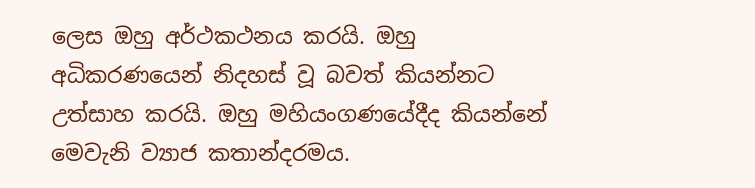ලෙස ඔහු අර්ථකථනය කරයි. ඔහු අධිකරණයෙන් නිදහස් වූ බවත් කියන්නට උත්සාහ කරයි. ඔහු මහියංගණයේදීද කියන්නේ මෙවැනි ව්‍යාජ කතාන්දරමය.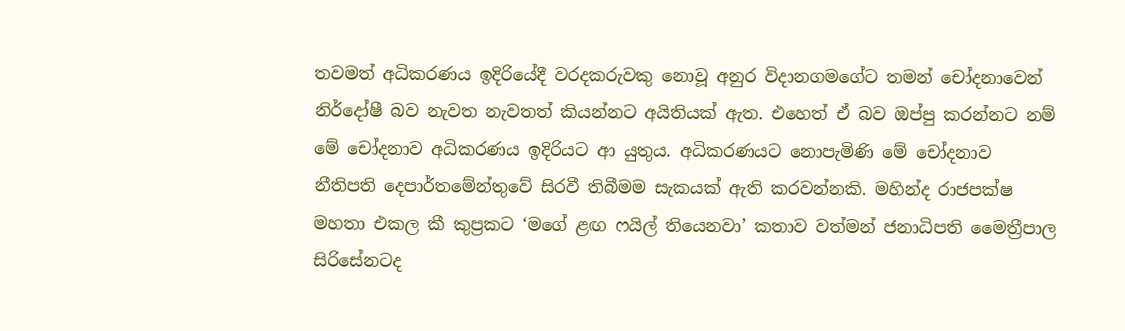තවමත් අධිකරණය ඉදිරියේදී වරදකරුවකු නොවූ අනුර විදානගමගේට තමන් චෝදනාවෙන් නිර්දෝෂී බව නැවත නැවතත් කියන්නට අයිතියක් ඇත. එහෙත් ඒ බව ඔප්පු කරන්නට නම් මේ චෝදනාව අධිකරණය ඉදිරියට ආ යුතුය. අධිකරණයට නොපැමිණි මේ චෝදනාව නීතිපති දෙපාර්තමේන්තුවේ සිරවී තිබීමම සැකයක් ඇති කරවන්නකි. මහින්ද රාජපක්ෂ මහතා එකල කී කුප්‍රකට ‘මගේ ළඟ ෆයිල් තියෙනවා’ කතාව වත්මන් ජනාධිපති මෛත්‍රීපාල සිරිසේනටද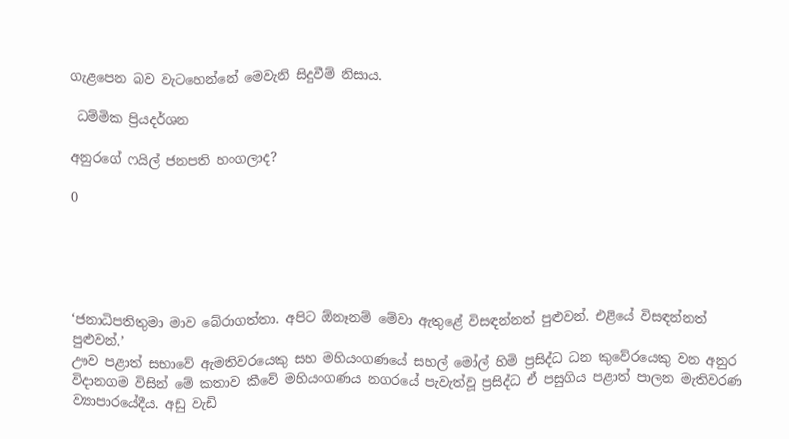ගැළපෙන බව වැටහෙන්නේ මෙවැනි සිදුවීම් නිසාය.

 ධම්මික ප්‍රියදර්ශන

අනුරගේ ෆයිල් ජනපති හංගලාද?

0





‘ජනාධිපතිතුමා මාව බේරාගත්තා. අපිට ඕනෑනම් මේවා ඇතුළේ විසඳන්නත් පුළුවන්. එළියේ විසඳන්නත් පුළුවන්.’
ඌව පළාත් සභාවේ ඇමතිවරයෙකු සහ මහියංගණයේ සහල් මෝල් හිමි ප්‍රසිද්ධ ධන කුවේරයෙකු වන අනුර විදානගම විසින් මේ කතාව කීවේ මහියංගණය නගරයේ පැවැත්වූ ප්‍රසිද්ධ ඒ පසුගිය පළාත් පාලන මැතිවරණ ව්‍යාපාරයේදීය. අඩු වැඩි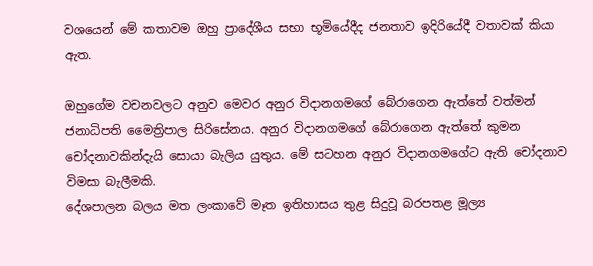වශයෙන් මේ කතාවම ඔහු ප්‍රාදේශීය සභා භූමියේදීද ජනතාව ඉදිරියේදී වතාවක් කියා ඇත.

ඔහුගේම වචනවලට අනුව මෙවර අනුර විදානගමගේ බේරාගෙන ඇත්තේ වත්මන් ජනාධිපති මෛත්‍රිපාල සිරිසේනය. අනුර විදානගමගේ බේරාගෙන ඇත්තේ කුමන චෝදනාවකින්දැයි සොයා බැලිය යුතුය. මේ සටහන අනුර විදානගමගේට ඇති චෝදනාව විමසා බැලීමකි.
දේශපාලන බලය මත ලංකාවේ මෑත ඉතිහාසය තුළ සිදුවූ බරපතළ මූල්‍ය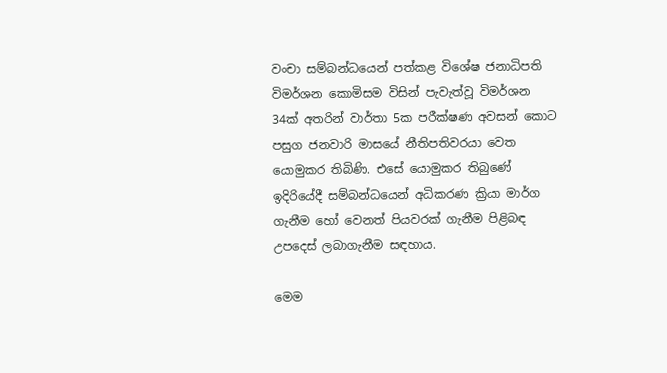වංචා සම්බන්ධයෙන් පත්කළ විශේෂ ජනාධිපති විමර්ශන කොමිසම විසින් පැවැත්වූ විමර්ශන 34ක් අතරින් වාර්තා 5ක පරීක්ෂණ අවසන් කොට පසුග ජනවාරි මාසයේ නීතිපතිවරයා වෙත යොමුකර තිබිණි. එසේ යොමුකර තිබුණේ ඉදිරියේදී සම්බන්ධයෙන් අධිකරණ ක්‍රියා මාර්ග ගැනීම හෝ වෙනත් පියවරක් ගැනීම පිළිබඳ උපදෙස් ලබාගැනීම සඳහාය.

මෙම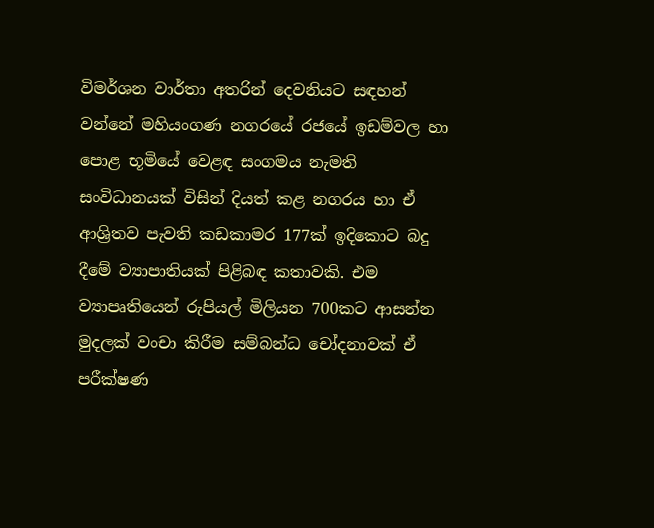විමර්ශන වාර්තා අතරින් දෙවනියට සඳහන් වන්නේ මහියංගණ නගරයේ රජයේ ඉඩම්වල හා පොළ භූමියේ වෙළඳ සංගමය නැමති සංවිධානයක් විසින් දියත් කළ නගරය හා ඒ ආශ්‍රිතව පැවති කඩකාමර 177ක් ඉදිකොට බදු දීමේ ව්‍යාපාතියක් පිළිබඳ කතාවකි. එම ව්‍යාපෘතියෙන් රුපියල් මිලියන 700කට ආසන්න මුදලක් වංචා කිරීම සම්බන්ධ චෝදනාවක් ඒ පරීක්ෂණ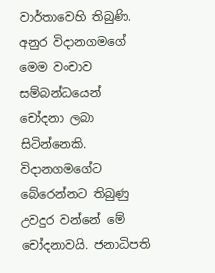වාර්තාවෙහි තිබුණි. අනුර විදානගමගේ මෙම වංචාව සම්බන්ධයෙන් චෝදනා ලබා සිටින්නෙකි. විදානගමගේට බේරෙන්නට තිබුණු උවදුර වන්නේ මේ චෝදනාවයි. ජනාධිපති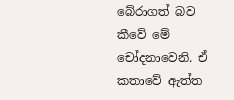බේරාගත් බව කීවේ මේ චෝදනාවෙනි. ඒ කතාවේ ඇත්ත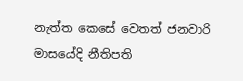නැත්ත කෙසේ වෙතත් ජනවාරි මාසයේදි නීතිපති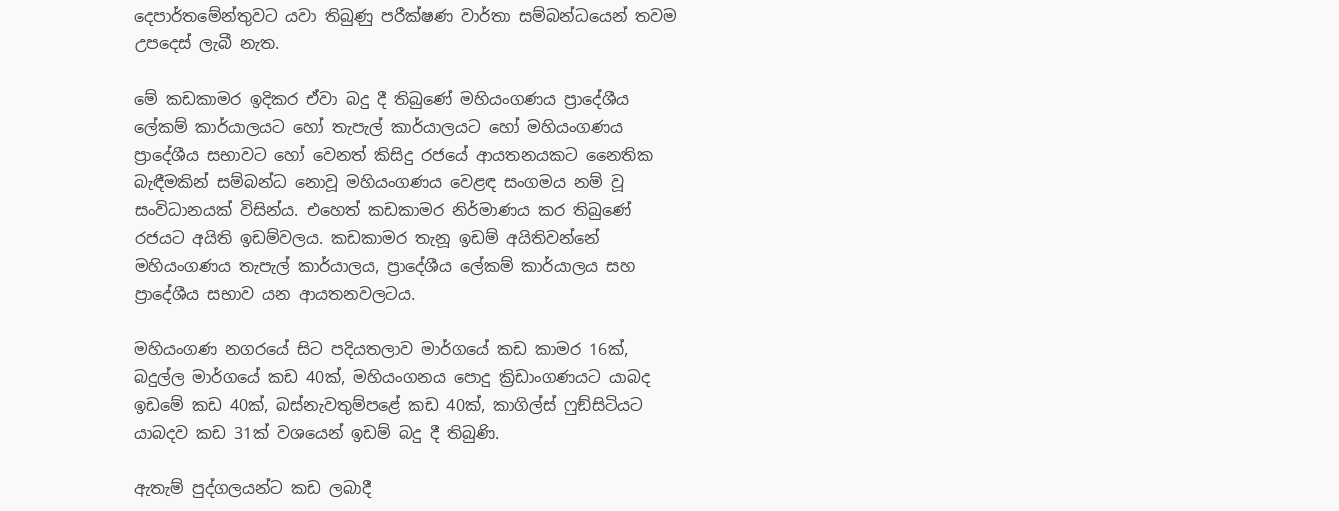දෙපාර්තමේන්තුවට යවා තිබුණු පරීක්ෂණ වාර්තා සම්බන්ධයෙන් තවම උපදෙස් ලැබී නැත.

මේ කඩකාමර ඉදිකර ඒවා බදු දී තිබුණේ මහියංගණය ප්‍රාදේශීය ලේකම් කාර්යාලයට හෝ තැපැල් කාර්යාලයට හෝ මහියංගණය ප්‍රාදේශීය සභාවට හෝ වෙනත් කිසිදු රජයේ ආයතනයකට නෛතික බැඳීමකින් සම්බන්ධ නොවූ මහියංගණය වෙළඳ සංගමය නම් වූ සංවිධානයක් විසින්ය. එහෙත් කඩකාමර නිර්මාණය කර තිබුණේ රජයට අයිති ඉඩම්වලය. කඩකාමර තැනූ ඉඩම් අයිතිවන්නේ මහියංගණය තැපැල් කාර්යාලය, ප්‍රාදේශීය ලේකම් කාර්යාලය සහ ප්‍රාදේශීය සභාව යන ආයතනවලටය.

මහියංගණ නගරයේ සිට පදියතලාව මාර්ගයේ කඩ කාමර 16ක්, බදුල්ල මාර්ගයේ කඩ 40ක්, මහියංගනය පොදු ක්‍රිඩාංගණයට යාබද ඉඩමේ කඩ 40ක්, බස්නැවතුම්පළේ කඩ 40ක්, කාගිල්ස් ෆුඞ්සිටියට යාබදව කඩ 31ක් වශයෙන් ඉඩම් බදු දී තිබුණි.

ඇතැම් පුද්ගලයන්ට කඩ ලබාදී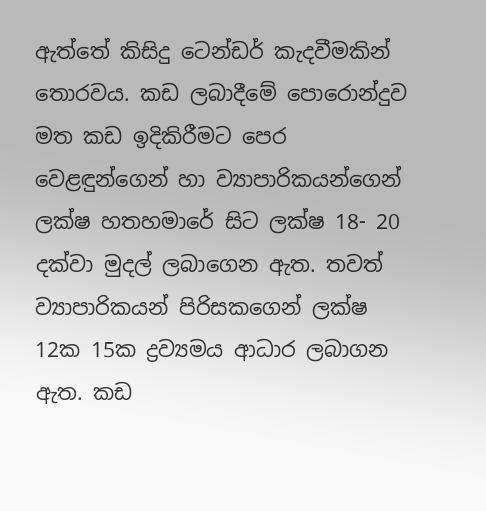ඇත්තේ කිසිදු ටෙන්ඩර් කැදවීමකින් තොරවය. කඩ ලබාදීමේ පොරොන්දුව මත කඩ ඉදිකිරීමට පෙර වෙළඳුන්ගෙන් හා ව්‍යාපාරිකයන්ගෙන් ලක්ෂ හතහමාරේ සිට ලක්ෂ 18- 20 දක්වා මුදල් ලබාගෙන ඇත. තවත් ව්‍යාපාරිකයන් පිරිසකගෙන් ලක්ෂ 12ක 15ක ද්‍රව්‍යමය ආධාර ලබාගන ඇත. කඩ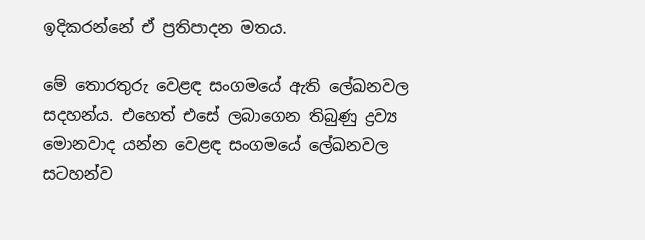ඉදිකරන්නේ ඒ ප්‍රතිපාදන මතය.

මේ තොරතුරු වෙළඳ සංගමයේ ඇති ලේඛනවල සදහන්ය. එහෙත් එසේ ලබාගෙන තිබුණු ද්‍රව්‍ය මොනවාද යන්න වෙළඳ සංගමයේ ලේඛනවල සටහන්ව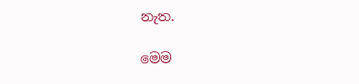නැත.

මෙම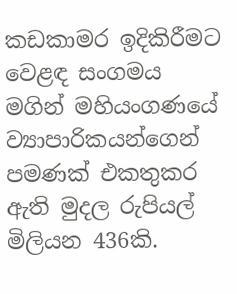කඩකාමර ඉදිකිරීමට වෙළඳ සංගමය මගින් මහියංගණයේ ව්‍යාපාරිකයන්ගෙන් පමණක් එකතුකර ඇති මුදල රුපියල් මිලියන 436කි.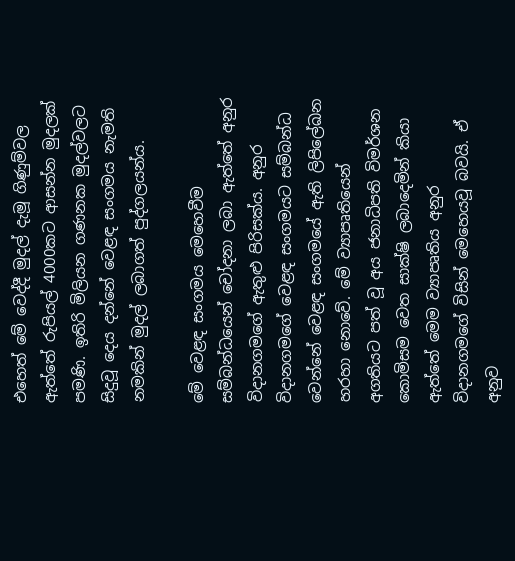එහෙත් මේ වෙද්දී මුදල් දැමූ ගිණුම්වල ඇත්තේ රුපියල් 4000කට ආසන්න මුදලක් පමණි. ඉතිරි මිලියන ගණනක මුදල්වලට සිදුවූ දෙය දන්නේ වෙළඳ සංගමය නැමති නමකින් මුදල් ලබාගත් පුද්ගලයන්ය.

මේ වෙළඳ සංගමය මෙහෙවීම සම්බන්ධයෙන් චෝදනා ලබා ඇත්තේ අනුර විදානගමගේ ඇතුළු පිරිසක්ය. අනුර විදානගමගේ වෙළඳ සංගමයට සම්බන්ධ වෙන්නේ වෙළඳ සංගමයේ ඇති ලිපිලේඛන හරහා නොවේ. මේ ව්‍යාපෘතියෙන් අගතියට පත් වූ අය ජනාධිපති විමර්ශන කොමිසම වෙත සාක්ෂි ලබාදෙමින් කියා ඇත්තේ මෙම ව්‍යාපෘතිය අනුර විදානගමගේ විසින් මෙහෙයවූ බවයි. ඒ අනුව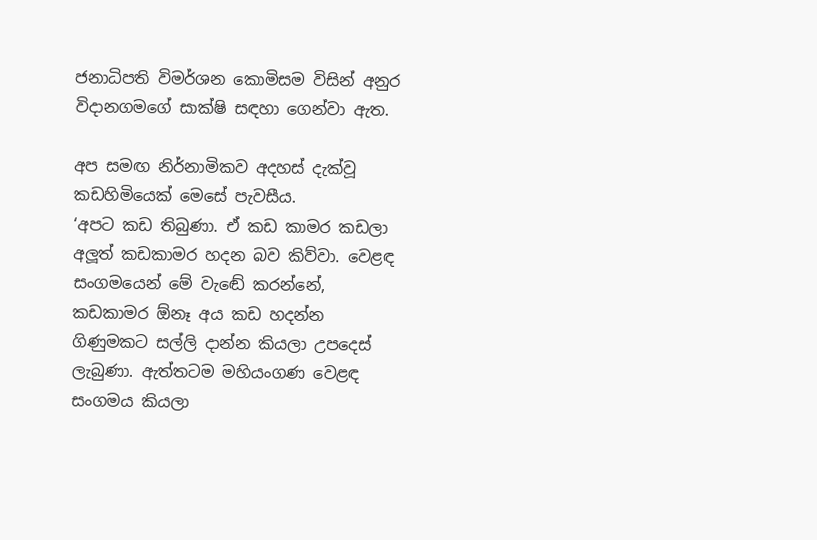ජනාධිපති විමර්ශන කොමිසම විසින් අනුර විදානගමගේ සාක්ෂි සඳහා ගෙන්වා ඇත.

අප සමඟ නිර්නාමිකව අදහස් දැක්වූ කඩහිමියෙක් මෙසේ පැවසීය.
‘අපට කඩ තිබුණා. ඒ කඩ කාමර කඩලා අලූ‍ත් කඩකාමර හදන බව කිව්වා. වෙළඳ සංගමයෙන් මේ වැඬේ කරන්නේ, කඩකාමර ඕනෑ අය කඩ හදන්න ගිණුමකට සල්ලි දාන්න කියලා උපදෙස් ලැබුණා. ඇත්තටම මහියංගණ වෙළඳ සංගමය කියලා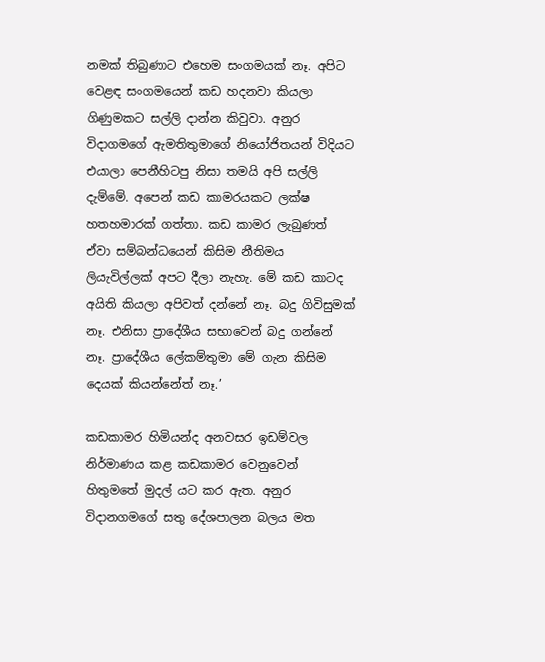නමක් තිබුණාට එහෙම සංගමයක් නෑ. අපිට වෙළඳ සංගමයෙන් කඩ හදනවා කියලා ගිණුමකට සල්ලි දාන්න කිවුවා. අනුර විදාගමගේ ඇමතිතුමාගේ නියෝජිතයන් විදියට එයාලා පෙනීහිටපු නිසා තමයි අපි සල්ලි දැම්මේ. අපෙන් කඩ කාමරයකට ලක්ෂ හතහමාරක් ගත්තා. කඩ කාමර ලැබුණත් ඒවා සම්බන්ධයෙන් කිසිම නීතිමය ලියැවිල්ලක් අපට දීලා නැහැ. මේ කඩ කාටද අයිති කියලා අපිවත් දන්නේ නෑ. බදු ගිවිසුමක් නෑ. එනිසා ප්‍රාදේශීය සභාවෙන් බදු ගන්නේ නෑ. ප්‍රාදේශීය ලේකම්තුමා මේ ගැන කිසිම දෙයක් කියන්නේත් නෑ.’

කඩකාමර හිමියන්ද අනවසර ඉඩම්වල නිර්මාණය කළ කඩකාමර වෙනුවෙන් හිතුමතේ මුදල් යට කර ඇත. අනුර විදානගමගේ සතු දේශපාලන බලය මත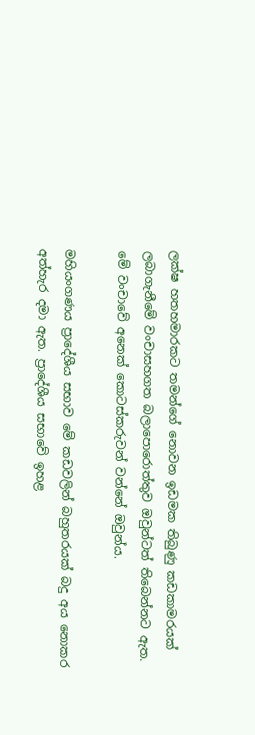ලක්ෂ හතහමාරකට තමන්ගේ නොවන ඉඩමක තිබුණු කඩකාමරයක් ලබාගැනීමේ වංචාසහගත බලාපොරොත්තුව ඔවුන්ටත් තිබෙන්නට ඇත. මේ වංචාවේ අනෙක් කොටස්කරුවන් වන්නේ ඔවුන්ය.

මහියංගණය ප්‍රාදේශීය සභාව මේ කඩවලින් බහුතරයක් බදු අය නොකර අත්හැර දමා ඇත. ප්‍රාදේශීය සභාවේ ඉහළ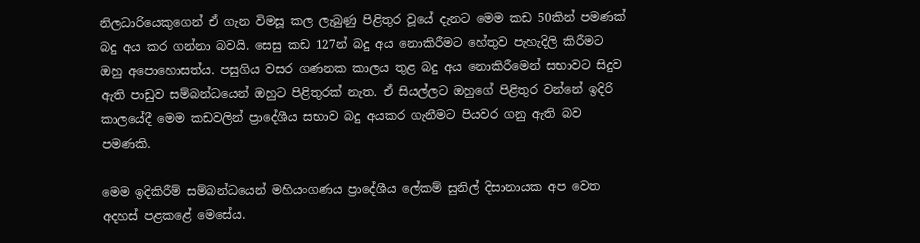නිලධාරියෙකුගෙන් ඒ ගැන විමසූ කල ලැබුණු පිළිතුර වූයේ දැනට මෙම කඩ 50කින් පමණක් බදු අය කර ගන්නා බවයි. සෙසු කඩ 127න් බදු අය නොකිරීමට හේතුව පැහැදිලි කිරීමට ඔහු අපොහොසත්ය. පසුගිය වසර ගණනක කාලය තුළ බදු අය නොකිරීමෙන් සභාවට සිදුව ඇති පාඩුව සම්බන්ධයෙන් ඔහුට පිළිතුරක් නැත. ඒ සියල්ලට ඔහුගේ පිළිතුර වන්නේ ඉදිරි කාලයේදී මෙම කඩවලින් ප්‍රාදේශීය සභාව බදු අයකර ගැනීමට පියවර ගනු ඇති බව පමණකි.

මෙම ඉදිකිරීම් සම්බන්ධයෙන් මහියංගණය ප්‍රාදේශීය ලේකම් සුනිල් දිසානායක අප වෙත අදහස් පළකළේ මෙසේය.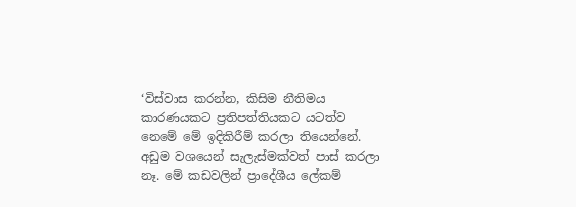‘විස්වාස කරන්න, කිසිම නීතිමය කාරණයකට ප්‍රතිපත්තියකට යටත්ව නෙමේ මේ ඉදිකිරීම් කරලා තියෙන්නේ. අඩුම වශයෙන් සැලැස්මක්වත් පාස් කරලා නෑ. මේ කඩවලින් ප්‍රාදේශීය ලේකම්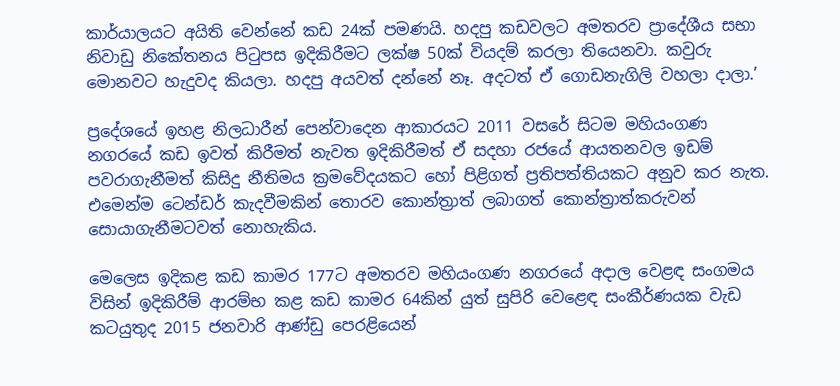කාර්යාලයට අයිති වෙන්නේ කඩ 24ක් පමණයි. හදපු කඩවලට අමතරව ප්‍රාදේශීය සභා නිවාඩු නිකේතනය පිටුපස ඉදිකිරීමට ලක්ෂ 50ක් වියදම් කරලා තියෙනවා. කවුරු මොනවට හැදුවද කියලා. හදපු අයවත් දන්නේ නෑ. අදටත් ඒ ගොඩනැගිලි වහලා දාලා.’

ප්‍රදේශයේ ඉහළ නිලධාරීන් පෙන්වාදෙන ආකාරයට 2011 වසරේ සිටම මහියංගණ නගරයේ කඩ ඉවත් කිරීමත් නැවත ඉදිකිරීමත් ඒ සදහා රජයේ ආයතනවල ඉඩම් පවරාගැනීමත් කිසිදු නීතිමය ක්‍රමවේදයකට හෝ පිළිගත් ප්‍රතිපත්තියකට අනුව කර නැත. එමෙන්ම ටෙන්ඩර් කැදවීමකින් තොරව කොන්ත්‍රාත් ලබාගත් කොන්ත්‍රාත්කරුවන් සොයාගැනීමටවත් නොහැකිය.

මෙලෙස ඉදිකළ කඩ කාමර 177ට අමතරව මහියංගණ නගරයේ අදාල වෙළඳ සංගමය විසින් ඉදිකිරීම් ආරම්භ කළ කඩ කාමර 64කින් යුත් සුපිරි වෙළෙඳ සංකීර්ණයක වැඩ කටයුතුද 2015 ජනවාරි ආණ්ඩු පෙරළියෙන්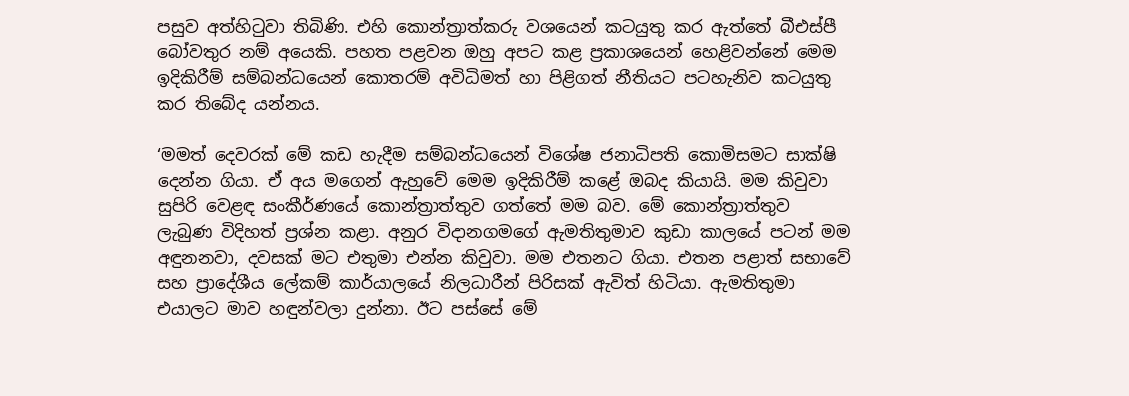පසුව අත්හිටුවා තිබිණි. එහි කොන්ත්‍රාත්කරු වශයෙන් කටයුතු කර ඇත්තේ බීඑස්පී බෝවතුර නම් අයෙකි. පහත පළවන ඔහු අපට කළ ප්‍රකාශයෙන් හෙළිවන්නේ මෙම ඉදිකිරීම් සම්බන්ධයෙන් කොතරම් අවිධිමත් හා පිළිගත් නීතියට පටහැනිව කටයුතු කර තිබේද යන්නය.

‘මමත් දෙවරක් මේ කඩ හැදීම සම්බන්ධයෙන් විශේෂ ජනාධිපති කොමිසමට සාක්ෂි දෙන්න ගියා. ඒ අය මගෙන් ඇහුවේ මෙම ඉදිකිරීම් කළේ ඔබද කියායි. මම කිවුවා සුපිරි වෙළඳ සංකීර්ණයේ කොන්ත්‍රාත්තුව ගත්තේ මම බව. මේ කොන්ත්‍රාත්තුව ලැබු‍ණ විදිහත් ප්‍රශ්න කළා. අනුර විදානගමගේ ඇමතිතුමාව කුඩා කාලයේ පටන් මම අඳුනනවා, දවසක් මට එතුමා එන්න කිවුවා. මම එතනට ගියා. එතන පළාත් සභාවේ සහ ප්‍රාදේශීය ලේකම් කාර්යාලයේ නිලධාරීන් පිරිසක් ඇවිත් හිටියා. ඇමතිතුමා එයාලට මාව හඳුන්වලා දුන්නා. ඊට පස්සේ මේ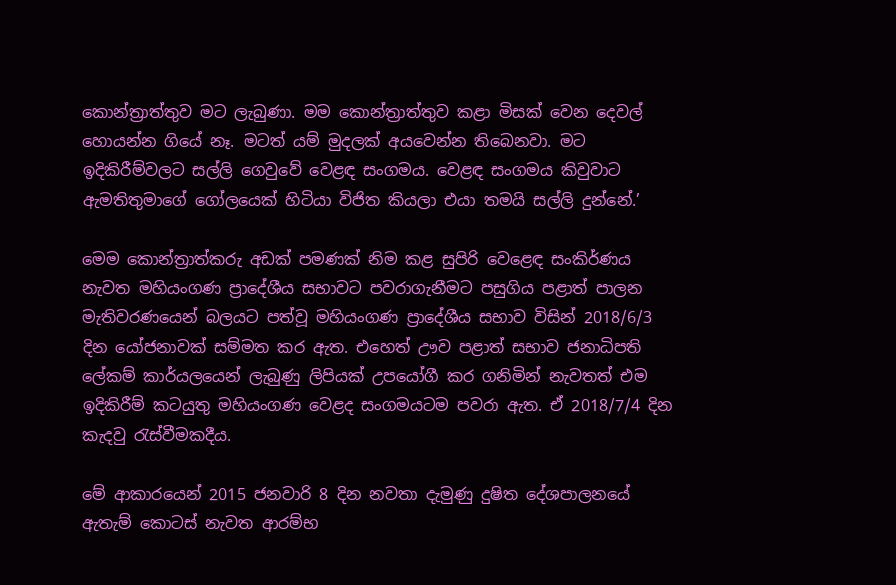කොන්ත්‍රාත්තුව මට ලැබුණා. මම කොන්ත්‍රාත්තුව කළා මිසක් වෙන දෙවල් හොයන්න ගියේ නෑ. මටත් යම් මුදලක් අයවෙන්න තිබෙනවා. මට ඉදිකිරීම්වලට සල්ලි ගෙවුවේ වෙළඳ සංගමය. වෙළඳ සංගමය කිවුවාට ඇමතිතුමාගේ ගෝලයෙක් හිටියා විජිත කියලා එයා තමයි සල්ලි දුන්නේ.’

මෙම කොන්ත්‍රාත්කරු අඩක් පමණක් නිම කළ සුපිරි වෙළෙඳ සංකිර්ණය නැවත මහියංගණ ප්‍රාදේශීය සභාවට පවරාගැනීමට පසුගිය පළාත් පාලන මැතිවරණයෙන් බලයට පත්වූ මහියංගණ ප්‍රාදේශීය සභාව විසින් 2018/6/3 දින යෝජනාවක් සම්මත කර ඇත. එහෙත් ඌව පළාත් සභාව ජනාධිපති ලේකම් කාර්යලයෙන් ලැබුණු ලිපියක් උපයෝගී කර ගනිමින් නැවතත් එම ඉදිකිරීම් කටයුතු මහියංගණ වෙළද සංගමයටම පවරා ඇත. ඒ 2018/7/4 දින කැදවු රැස්වීමකදීය.

මේ ආකාරයෙන් 2015 ජනවාරි 8 දින නවතා දැමුණු දුෂිත දේශපාලනයේ ඇතැම් කොටස් නැවත ආරම්භ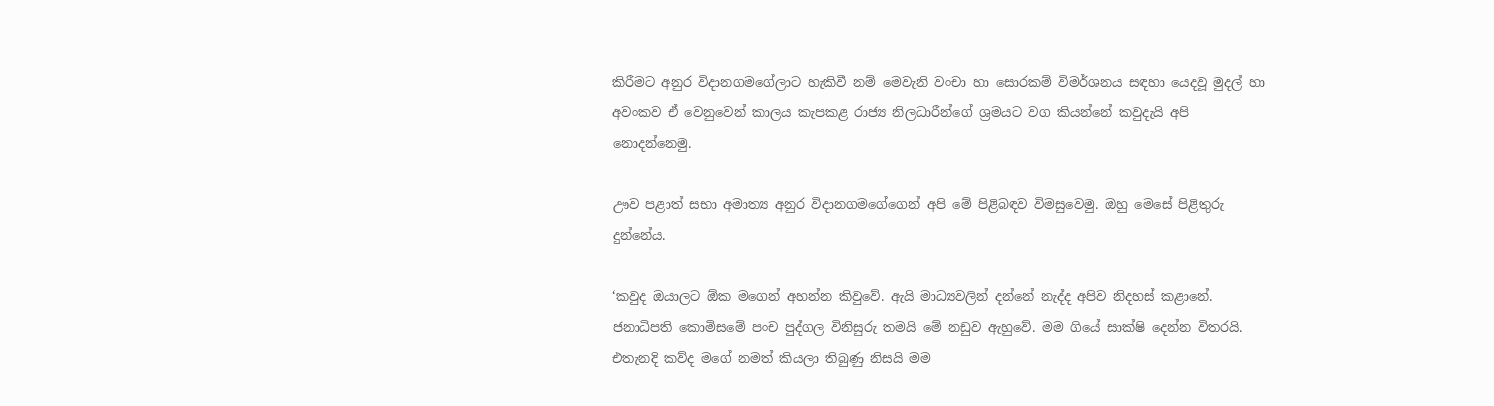කිරීමට අනුර විදානගමගේලාට හැකිවී නම් මෙවැනි වංචා හා සොරකම් විමර්ශනය සඳහා යෙදවූ මුදල් හා අවංකව ඒ වෙනුවෙන් කාලය කැපකළ රාජ්‍ය නිලධාරීන්ගේ ශ්‍රමයට වග කියන්නේ කවුදැයි අපි නොදන්නෙමු.

ඌව පළාත් සභා අමාත්‍ය අනුර විදානගමගේගෙන් අපි මේ පිළිබඳව විමසුවෙමු. ඔහු මෙසේ පිළිතුරු දුන්නේය.

‘කවුද ඔයාලට ඕක මගෙන් අහන්න කිවුවේ. ඇයි මාධ්‍යවලින් දන්නේ නැද්ද අපිව නිදහස් කළානේ. ජනාධිපති කොමිසමේ පංච පුද්ගල විනිසුරු තමයි මේ නඩුව ඇහුවේ. මම ගියේ සාක්ෂි දෙන්න විතරයි. එතැනදි කව්ද මගේ නමත් කියලා තිබුණු නිසයි මම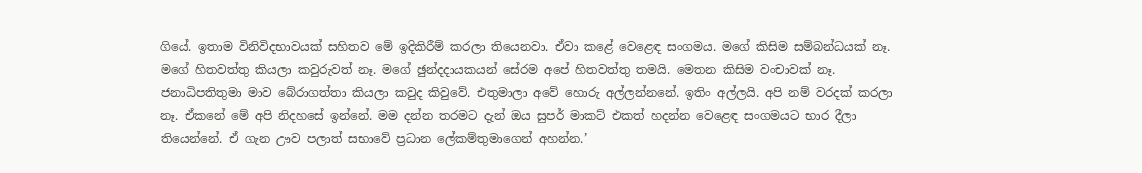ගියේ. ඉතාම විනිවිදභාවයක් සහිතව මේ ඉදිකිරීම් කරලා තියෙනවා. ඒවා කළේ වෙළෙඳ සංගමය. මගේ කිසිම සම්බන්ධයක් නෑ. මගේ හිතවත්තු කියලා කවුරුවත් නෑ. මගේ ඡුන්දදායකයන් සේරම අපේ හිතවත්තු තමයි. මෙතන කිසිම වංචාවක් නෑ. ජනාධිපතිතුමා මාව බේරාගත්තා කියලා කවුද කිවුවේ. එතුමාලා අවේ හොරු අල්ලන්නනේ. ඉතිං අල්ලයි. අපි නම් වරදක් කරලා නෑ. ඒකනේ මේ අපි නිද‍හසේ ඉන්නේ. මම දන්න තරමට දැන් ඔය සුපර් මාකට් එකත් හදන්න වෙළෙඳ සංගමයට භාර දීලා තියෙන්නේ. ඒ ගැන ඌව පලාත් සභාවේ ප්‍රධාන ලේකම්තුමාගෙන් අහන්න.’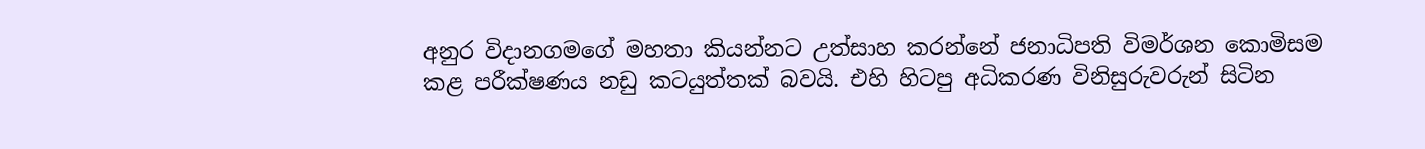අනුර විදානගමගේ මහතා කියන්නට උත්සාහ කරන්නේ ජනාධිපති විමර්ශන කොමිසම කළ පරීක්ෂණය නඩු කටයුත්තක් බවයි. එහි හිටපු අධිකරණ විනිසුරුවරුන් සිටින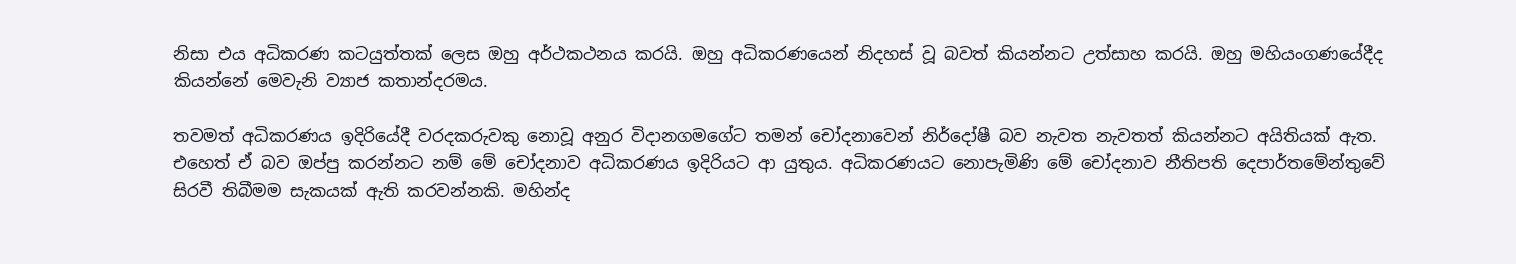නිසා එය අධිකරණ කටයුත්තක් ලෙස ඔහු අර්ථකථනය කරයි. ඔහු අධිකරණයෙන් නිදහස් වූ බවත් කියන්නට උත්සාහ කරයි. ඔහු මහියංගණයේදීද කියන්නේ මෙවැනි ව්‍යාජ කතාන්දරමය.

තවමත් අධිකරණය ඉදිරියේදී වරදකරුවකු නොවූ අනුර විදානගමගේට තමන් චෝදනාවෙන් නිර්දෝෂී බව නැවත නැවතත් කියන්නට අයිතියක් ඇත. එහෙත් ඒ බව ඔප්පු කරන්නට නම් මේ චෝදනාව අධිකරණය ඉදිරියට ආ යුතුය. අධිකරණයට නොපැමිණි මේ චෝදනාව නීතිපති දෙපාර්තමේන්තුවේ සිරවී තිබීමම සැකයක් ඇති කරවන්නකි. මහින්ද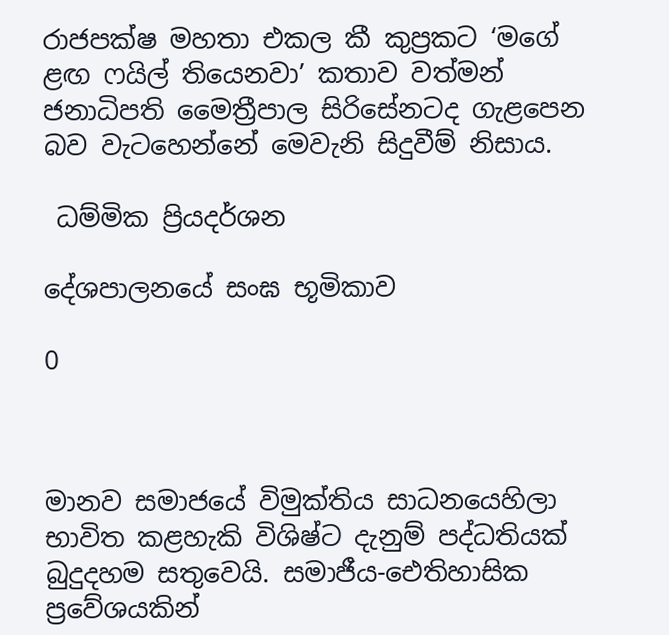රාජපක්ෂ මහතා එකල කී කුප්‍රකට ‘මගේ ළඟ ෆයිල් තියෙනවා’ කතාව වත්මන් ජනාධිපති මෛත්‍රීපාල සිරිසේනටද ගැළපෙන බව වැටහෙන්නේ මෙවැනි සිදුවීම් නිසාය.

 ධම්මික ප්‍රියදර්ශන

දේශපාලනයේ සංඝ භූමිකාව

0



මානව සමාජයේ විමුක්තිය සාධනයෙහිලා භාවිත කළහැකි විශිෂ්ට දැනුම් පද්ධතියක් බුදුදහම සතුවෙයි. සමාජීය-ඓතිහාසික ප්‍රවේශයකින්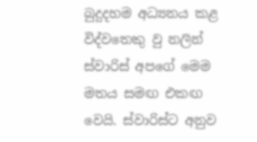බුදුදහම අධ්‍යනය කළ විද්වතෙකු වු නලින් ස්වාරිස් අපගේ මෙම මතය සමඟ එකඟ වෙයි. ස්වාරිස්ට අනුව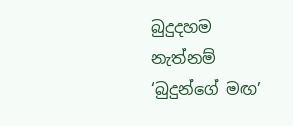බුදුදහම නැත්නම් ‘බුදුන්ගේ මඟ’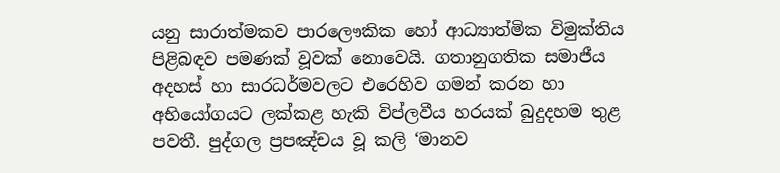යනු සාරාත්මකව පාරලෞකික හෝ ආධ්‍යාත්මික විමුක්තිය පිළිබඳව පමණක් වූවක් නොවෙයි. ගතානුගතික සමාජීය අදහස් හා සාරධර්මවලට එරෙහිව ගමන් කරන හා අභියෝගයට ලක්කළ හැකි විප්ලවීය හරයක් බුදුදහම තුළ පවතී. පුද්ගල ප්‍රපඤ්චය වූ කලි ‘මානව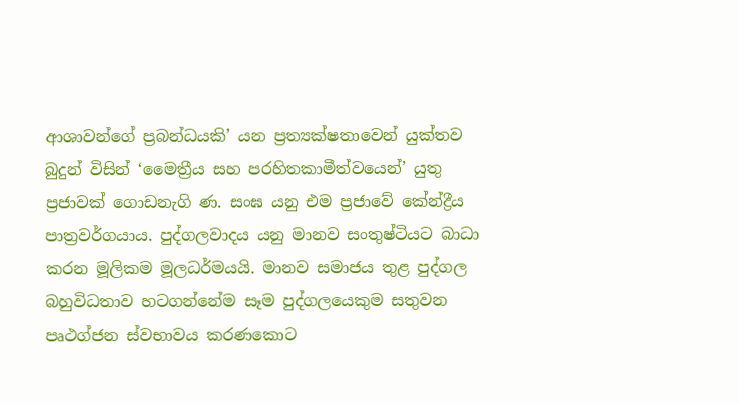ආශාවන්ගේ ප්‍රබන්ධයකි’ යන ප්‍රත්‍යක්ෂතාවෙන් යුක්තව බුදුන් විසින් ‘මෛත්‍රීය සහ පරහිතකාමීත්වයෙන්’ යුතු ප්‍රජාවක් ගොඩනැගි ණ. සංඝ යනු එම ප්‍රජාවේ කේන්ද්‍රීය පාත්‍රවර්ගයාය. පුද්ගලවාදය යනු මානව සංතුෂ්ටියට බාධා කරන මූලිකම මූලධර්මයයි. මානව සමාජය තුළ පුද්ගල බහුවිධතාව හටගන්නේම සෑම පුද්ගලයෙකුම සතුවන පෘථග්ජන ස්වභාවය කරණකොට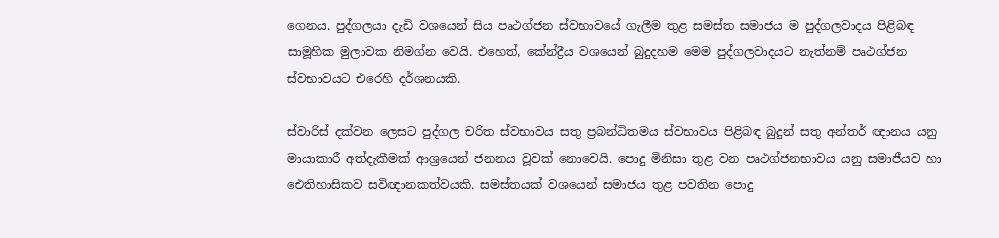ගෙනය. පුද්ගලයා දැඩි වශයෙන් සිය පෘථග්ජන ස්වභාවයේ ගැලීම තුළ සමස්ත සමාජය ම පුද්ගලවාදය පිළිබඳ සාමූහික මුලාවක නිමග්න වෙයි. එහෙත්, කේන්ද්‍රීය වශයෙන් බුදුදහම මෙම පුද්ගලවාදයට නැත්නම් පෘථග්ජන ස්වභාවයට එරෙහි දර්ශනයකි.

ස්වාරිස් දක්වන ලෙසට පුද්ගල චරිත ස්වභාවය සතු ප්‍රබන්ධිතමය ස්වභාවය පිළිබඳ බුදුන් සතු අන්තර් ඥානය යනු මායාකාරී අත්දැකීමක් ආශ්‍රයෙන් ජනනය වූවක් නොවෙයි. පොදු මිනිසා තුළ වන පෘථග්ජනභාවය යනු සමාජීයව හා ඓතිහාසිකව සවිඥානකත්වයකි. සමස්තයක් වශයෙන් සමාජය තුළ පවතින පොදු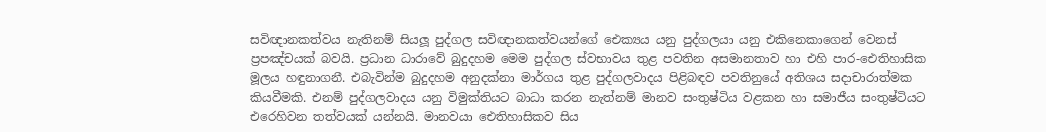සවිඥානකත්වය නැතිනම් සියලූ පුද්ගල සවිඥානකත්වයන්ගේ ඓක්‍යය යනු පුද්ගලයා යනු එකිනෙකාගෙන් වෙනස් ප්‍රපඤ්චයක් බවයි. ප්‍රධාන ධාරාවේ බුදුදහම මෙම පුද්ගල ස්වභාවය තුළ පවතින අසමානතාව හා එහි පාර-ඓතිහාසික මූලය හඳුනාගනී. එබැවින්ම බුදුදහම අනුදක්නා මාර්ගය තුළ පුද්ගලවාදය පිළිබඳව පවතිනුයේ අතිශය සදාචාරාත්මක කියවීමකි. එනම් පුද්ගලවාදය යනු විමුක්තියට බාධා කරන නැත්නම් මානව සංතුෂ්ටිය වළකන හා සමාජීය සංතුෂ්ටියට එරෙහිවන තත්වයක් යන්නයි. මානවයා ඓතිහාසිකව සිය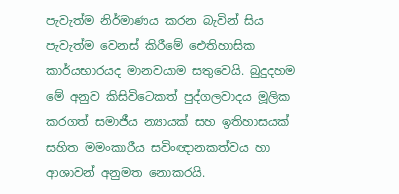පැවැත්ම නිර්මාණය කරන බැවින් සිය පැවැත්ම වෙනස් කිරීමේ ඓතිහාසික කාර්යභාරයද මානවයාම සතුවෙයි. බුදුදහම මේ අනුව කිසිවිටෙකත් පුද්ගලවාදය මූලික කරගත් සමාජීය න්‍යායක් සහ ඉතිහාසයක් සහිත මමංකාරීය සවිංඥානකත්වය හා ආශාවන් අනුමත නොකරයි.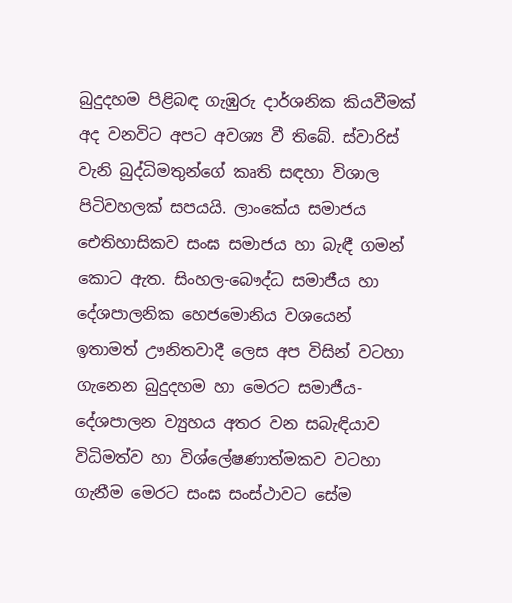බුදුදහම පිළිබඳ ගැඹුරු දාර්ශනික කියවීමක් අද වනවිට අපට අවශ්‍ය වී තිබේ. ස්වාරිස් වැනි බුද්ධිමතුන්ගේ කෘති සඳහා විශාල පිටිවහලක් සපයයි. ලාංකේය සමාජය ඓතිහාසිකව සංඝ සමාජය හා බැඳී ගමන් කොට ඇත. සිංහල-බෞද්ධ සමාජීය හා දේශපාලනික හෙජමොනිය වශයෙන් ඉතාමත් ඌනිතවාදී ලෙස අප විසින් වටහා ගැනෙන බුදුදහම හා මෙරට සමාජීය-දේශපාලන ව්‍යුහය අතර වන සබැඳියාව විධිමත්ව හා විශ්ලේෂණාත්මකව වටහා ගැනීම මෙරට සංඝ සංස්ථාවට සේම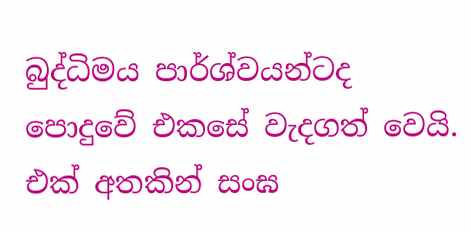බුද්ධිමය පාර්ශ්වයන්ටද පොදුවේ එකසේ වැදගත් වෙයි. එක් අතකින් සංඝ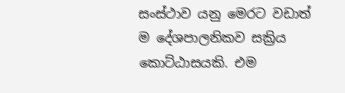සංස්ථාව යනු මෙරට වඩාත් ම දේශපාලනිකව සක්‍රිය කොට්ඨාසයකි. එම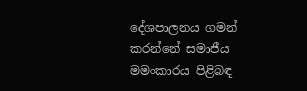දේශපාලනය ගමන් කරන්නේ සමාජීය මමංකාරය පිළිබඳ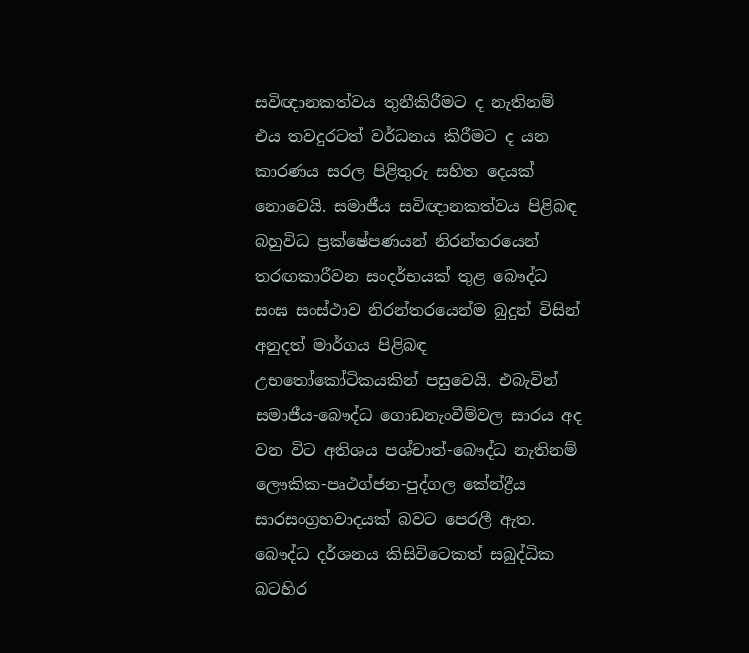සවිඥානකත්වය තුනීකිරීමට ද නැතිනම් එය තවදුරටත් වර්ධනය කිරීමට ද යන කාරණය සරල පිළිතුරු සහිත දෙයක් නොවෙයි. සමාජීය සවිඥානකත්වය පිළිබඳ බහුවිධ ප්‍රක්ෂේපණයන් නිරන්තරයෙන් තරඟකාරීවන සංදර්භයක් තුළ බෞද්ධ සංඝ සංස්ථාව නිරන්තරයෙන්ම බුදුන් විසින් අනුදත් මාර්ගය පිළිබඳ උභතෝකෝටිකයකින් පසුවෙයි. එබැවින් සමාජීය-බෞද්ධ ගොඩනැංවීම්වල සාරය අද වන විට අතිශය පශ්චාත්-බෞද්ධ නැතිනම් ලෞකික-පෘථග්ජන-පුද්ගල කේන්ද්‍රීය සාරසංග්‍රහවාදයක් බවට පෙරලී ඇත. බෞද්ධ දර්ශනය කිසිවිටෙකත් සබුද්ධික බටහිර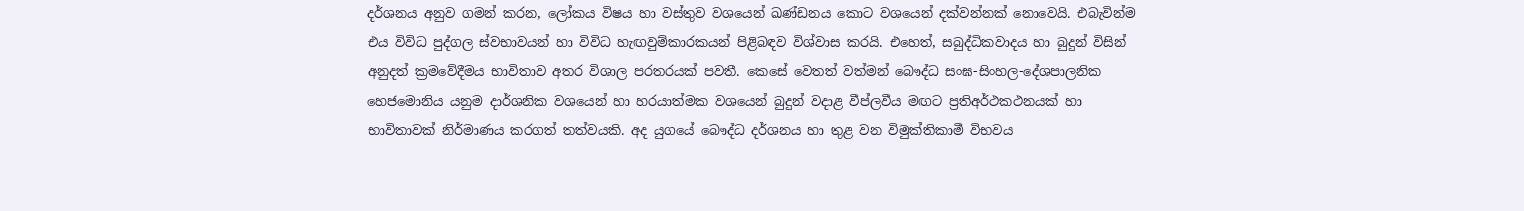දර්ශනය අනුව ගමන් කරන, ලෝකය විෂය හා වස්තුව වශයෙන් ඛණ්ඩනය කොට වශයෙන් දක්වන්නක් නොවෙයි. එබැවින්ම එය විවිධ පුද්ගල ස්වභාවයන් හා විවිධ හැඟවුම්කාරකයන් පිළිබඳව විශ්වාස කරයි. එහෙත්, සබුද්ධිකවාදය හා බුදුන් විසින් අනුදත් ක්‍රමවේදීමය භාවිතාව අතර විශාල පරතරයක් පවතී. කෙසේ වෙතත් වත්මන් බෞද්ධ සංඝ-සිංහල-දේශපාලනික හෙජමොනිය යනුම දාර්ශනික වශයෙන් හා හරයාත්මක වශයෙන් බුදුන් වදාළ වීප්ලවීය මඟට ප්‍රතිඅර්ථකථනයක් හා භාවිතාවක් නිර්මාණය කරගත් තත්වයකි. අද යුගයේ බෞද්ධ දර්ශනය හා තුළ වන විමුක්තිකාමී විභවය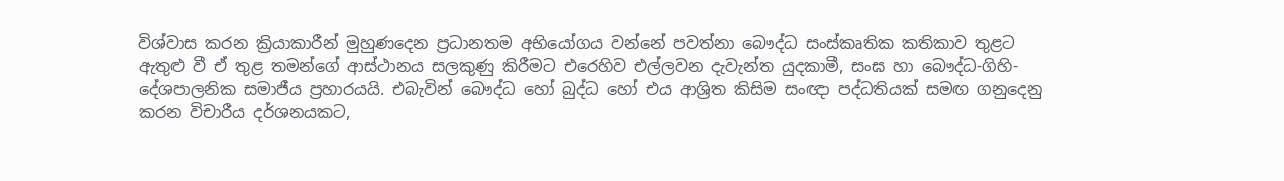විශ්වාස කරන ක්‍රියාකාරීන් මුහුණදෙන ප්‍රධානතම අභියෝගය වන්නේ පවත්නා බෞද්ධ සංස්කෘතික කතිකාව තුළට ඇතුළු වී ඒ තුළ තමන්ගේ ආස්ථානය සලකුණු කිරීමට එරෙහිව එල්ලවන දැවැන්ත යුදකාමී, සංඝ හා බෞද්ධ-ගිහි-දේශපාලනික සමාජීය ප්‍රහාරයයි. එබැවින් බෞද්ධ හෝ බුද්ධ හෝ එය ආශ්‍රිත කිසිම සංඥා පද්ධතියක් සමඟ ගනුදෙනු කරන විචාරීය දර්ශනයකට,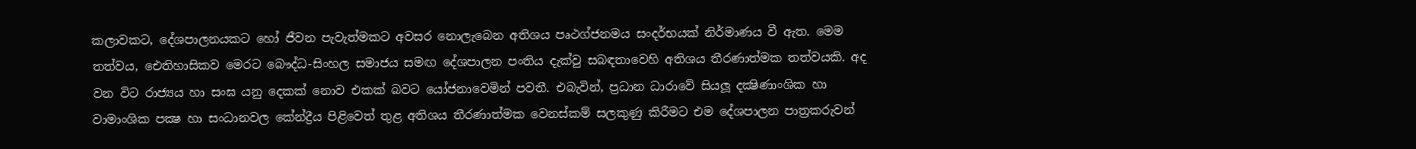කලාවකට, දේශපාලනයකට හෝ ජීවන පැවැත්මකට අවසර නොලැබෙන අතිශය පෘථග්ජනමය සංදර්භයක් නිර්මාණය වී ඇත. මෙම තත්වය, ඓතිහාසිකව මෙරට බෞද්ධ-සිංහල සමාජය සමඟ දේශපාලන පංතිය දැක්වු සබඳතාවෙහි අතිශය තීරණාත්මක තත්වයකි. අද වන විට රාජ්‍යය හා සංඝ යනු දෙකක් නොව එකක් බවට යෝජනාවෙමින් පවතී. එබැවින්, ප්‍රධාන ධාරාවේ සියලූ දක්‍ෂිණාංශික හා වාමාංශික පක්‍ෂ හා සංධානවල කේන්ද්‍රීය පිළිවෙත් තුළ අතිශය තීරණාත්මක වෙනස්කම් සලකුණු කිරීමට එම දේශපාලන පාත්‍රකරුවන්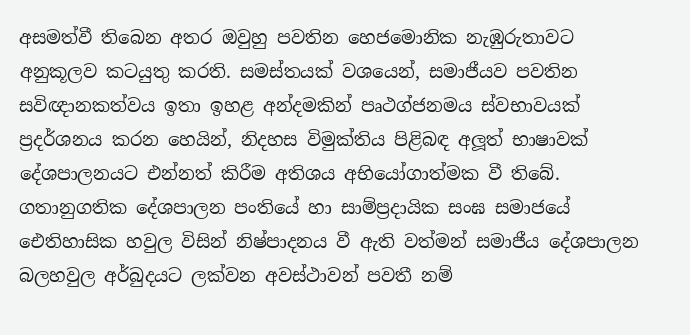අසමත්වී තිබෙන අතර ඔවුහු පවතින හෙජමොනික නැඹුරුතාවට අනුකූලව කටයුතු කරති. සමස්තයක් වශයෙන්, සමාජීයව පවතින සවිඥානකත්වය ඉතා ඉහළ අන්දමකින් පෘථග්ජනමය ස්වභාවයක් ප්‍රදර්ශනය කරන හෙයින්, නිදහස විමුක්තිය පිළිබඳ අලූත් භාෂාවක් දේශපාලනයට එන්නත් කිරීම අතිශය අභියෝගාත්මක වී තිබේ. ගතානුගතික දේශපාලන පංතියේ හා සාම්ප්‍රදායික සංඝ සමාජයේ ඓතිහාසික හවුල විසින් නිෂ්පාදනය වී ඇති වත්මන් සමාජීය දේශපාලන බලහවුල අර්බුදයට ලක්වන අවස්ථාවන් පවතී නම්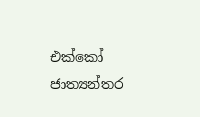එක්කෝ ජාත්‍යන්තර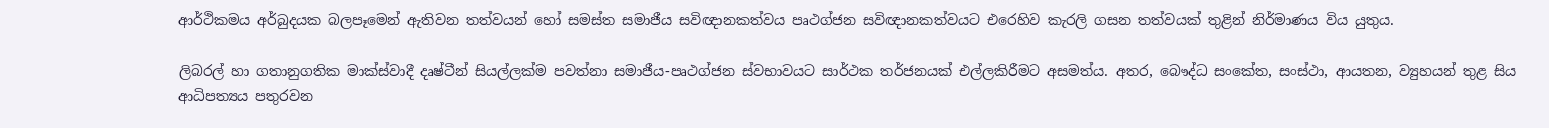ආර්ථිකමය අර්බුදයක බලපෑමෙන් ඇතිවන තත්වයන් හෝ සමස්ත සමාජීය සවිඥානකත්වය පෘථග්ජන සවිඥානකත්වයට එරෙහිව කැරලි ගසන තත්වයක් තුළින් නිර්මාණය විය යුතුය.

ලිබරල් හා ගතානුගතික මාක්ස්වාදී දෘෂ්ටීන් සියල්ලක්ම පවත්නා සමාජීය-පෘථග්ජන ස්වභාවයට සාර්ථක තර්ජනයක් එල්ලකිරීමට අසමත්ය. අතර, බෞද්ධ සංකේත, සංස්ථා, ආයතන, ව්‍යුහයන් තුළ සිය ආධිපත්‍යය පතුරවන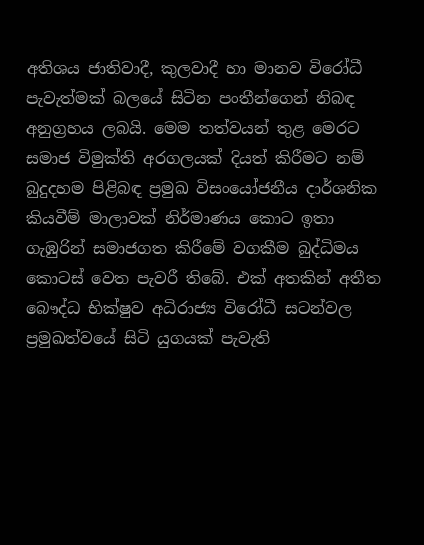අතිශය ජාතිවාදී, කුලවාදී හා මානව විරෝධී පැවැත්මක් බලයේ සිටින පංතීන්ගෙන් නිබඳ අනුග්‍රහය ලබයි. මෙම තත්වයන් තුළ මෙරට සමාජ විමුක්ති අරගලයක් දියත් කිරීමට නම් බුදුදහම පිළිබඳ ප්‍රමුඛ විසංයෝජනීය දාර්ශනික කියවීම් මාලාවක් නිර්මාණය කොට ඉතා ගැඹුරින් සමාජගත කිරීමේ වගකීම බුද්ධිමය කොටස් වෙත පැවරී තිබේ. එක් අතකින් අතීත බෞද්ධ භික්ෂුව අධිරාජ්‍ය විරෝධී සටන්වල ප්‍රමුඛත්වයේ සිටි යුගයක් පැවැති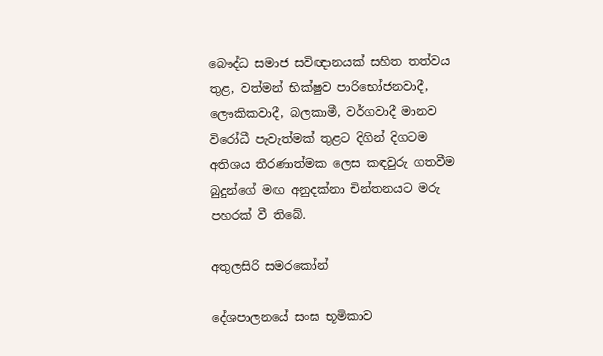බෞද්ධ සමාජ සවිඥානයක් සහිත තත්වය තුළ, වත්මන් භික්ෂුව පාරිභෝජනවාදී, ලෞකිකවාදී, බලකාමී, වර්ගවාදී මානව විරෝධී පැවැත්මක් තුළට දිගින් දිගටම අතිශය තීරණාත්මක ලෙස කඳවුරු ගතවීම බුදුන්ගේ මඟ අනුදක්නා චින්තනයට මරු පහරක් වී තිබේ.

අතුලසිරි සමරකෝන්

දේශපාලනයේ සංඝ භූමිකාව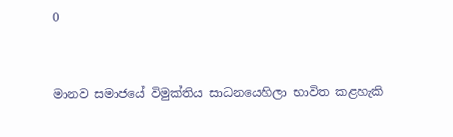0



මානව සමාජයේ විමුක්තිය සාධනයෙහිලා භාවිත කළහැකි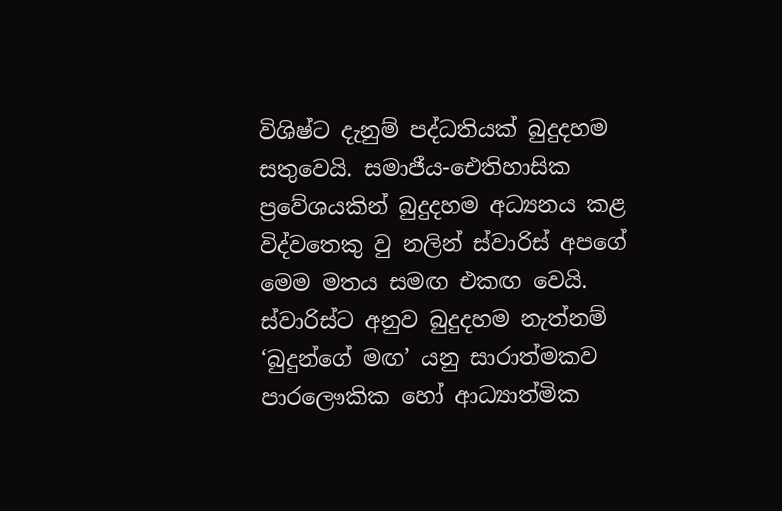විශිෂ්ට දැනුම් පද්ධතියක් බුදුදහම සතුවෙයි. සමාජීය-ඓතිහාසික ප්‍රවේශයකින් බුදුදහම අධ්‍යනය කළ විද්වතෙකු වු නලින් ස්වාරිස් අපගේ මෙම මතය සමඟ එකඟ වෙයි. ස්වාරිස්ට අනුව බුදුදහම නැත්නම් ‘බුදුන්ගේ මඟ’ යනු සාරාත්මකව පාරලෞකික හෝ ආධ්‍යාත්මික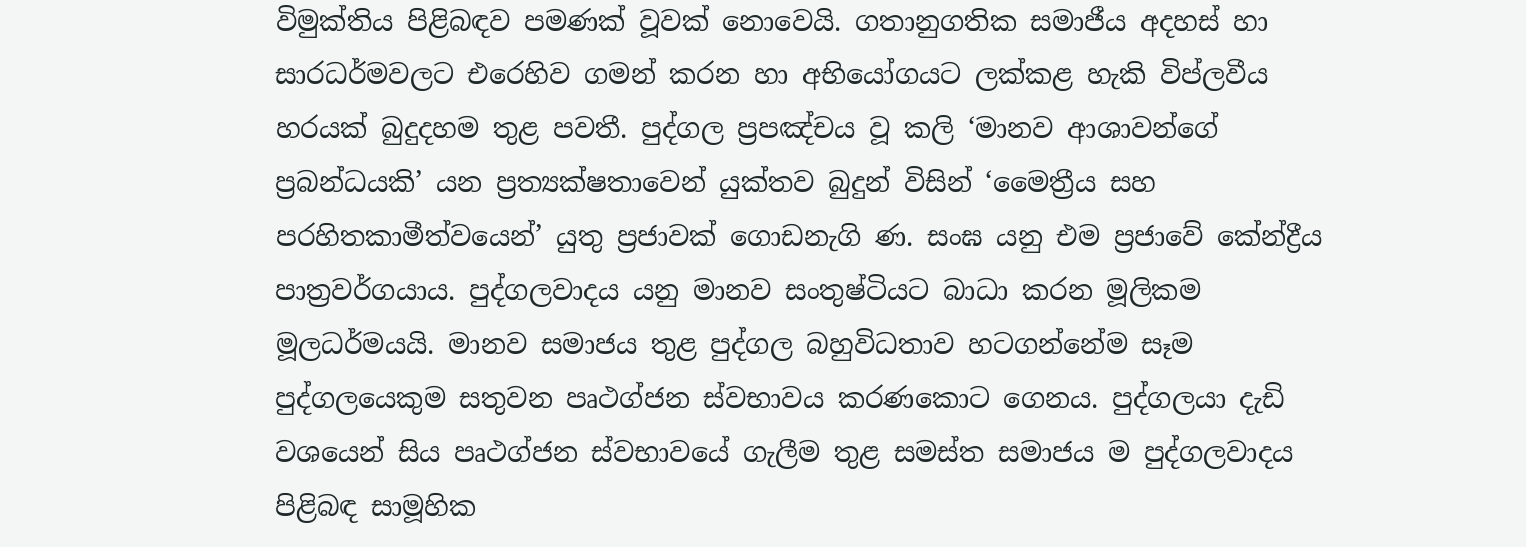විමුක්තිය පිළිබඳව පමණක් වූවක් නොවෙයි. ගතානුගතික සමාජීය අදහස් හා සාරධර්මවලට එරෙහිව ගමන් කරන හා අභියෝගයට ලක්කළ හැකි විප්ලවීය හරයක් බුදුදහම තුළ පවතී. පුද්ගල ප්‍රපඤ්චය වූ කලි ‘මානව ආශාවන්ගේ ප්‍රබන්ධයකි’ යන ප්‍රත්‍යක්ෂතාවෙන් යුක්තව බුදුන් විසින් ‘මෛත්‍රීය සහ පරහිතකාමීත්වයෙන්’ යුතු ප්‍රජාවක් ගොඩනැගි ණ. සංඝ යනු එම ප්‍රජාවේ කේන්ද්‍රීය පාත්‍රවර්ගයාය. පුද්ගලවාදය යනු මානව සංතුෂ්ටියට බාධා කරන මූලිකම මූලධර්මයයි. මානව සමාජය තුළ පුද්ගල බහුවිධතාව හටගන්නේම සෑම පුද්ගලයෙකුම සතුවන පෘථග්ජන ස්වභාවය කරණකොට ගෙනය. පුද්ගලයා දැඩි වශයෙන් සිය පෘථග්ජන ස්වභාවයේ ගැලීම තුළ සමස්ත සමාජය ම පුද්ගලවාදය පිළිබඳ සාමූහික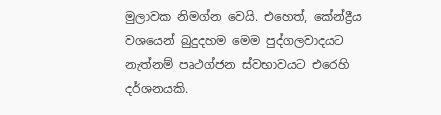මුලාවක නිමග්න වෙයි. එහෙත්, කේන්ද්‍රීය වශයෙන් බුදුදහම මෙම පුද්ගලවාදයට නැත්නම් පෘථග්ජන ස්වභාවයට එරෙහි දර්ශනයකි.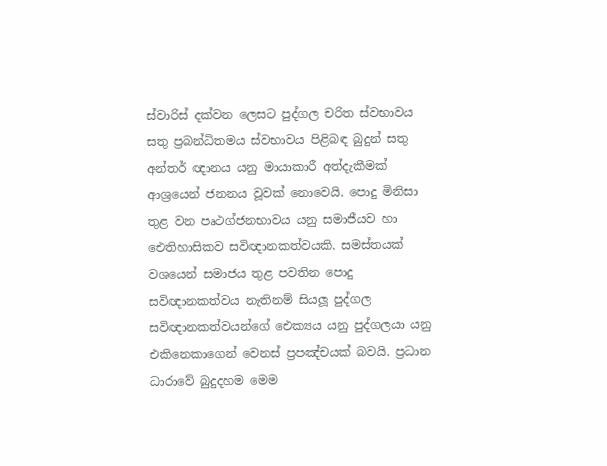ස්වාරිස් දක්වන ලෙසට පුද්ගල චරිත ස්වභාවය සතු ප්‍රබන්ධිතමය ස්වභාවය පිළිබඳ බුදුන් සතු අන්තර් ඥානය යනු මායාකාරී අත්දැකීමක් ආශ්‍රයෙන් ජනනය වූවක් නොවෙයි. පොදු මිනිසා තුළ වන පෘථග්ජනභාවය යනු සමාජීයව හා ඓතිහාසිකව සවිඥානකත්වයකි. සමස්තයක් වශයෙන් සමාජය තුළ පවතින පොදු සවිඥානකත්වය නැතිනම් සියලූ පුද්ගල සවිඥානකත්වයන්ගේ ඓක්‍යය යනු පුද්ගලයා යනු එකිනෙකාගෙන් වෙනස් ප්‍රපඤ්චයක් බවයි. ප්‍රධාන ධාරාවේ බුදුදහම මෙම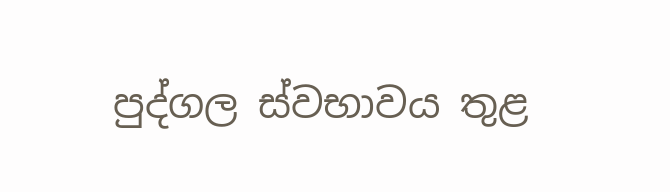පුද්ගල ස්වභාවය තුළ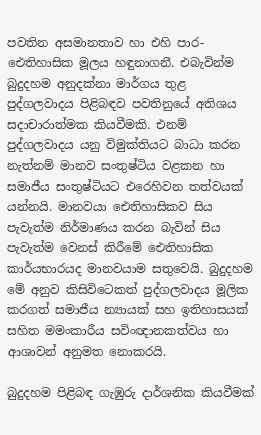පවතින අසමානතාව හා එහි පාර-ඓතිහාසික මූලය හඳුනාගනී. එබැවින්ම බුදුදහම අනුදක්නා මාර්ගය තුළ පුද්ගලවාදය පිළිබඳව පවතිනුයේ අතිශය සදාචාරාත්මක කියවීමකි. එනම් පුද්ගලවාදය යනු විමුක්තියට බාධා කරන නැත්නම් මානව සංතුෂ්ටිය වළකන හා සමාජීය සංතුෂ්ටියට එරෙහිවන තත්වයක් යන්නයි. මානවයා ඓතිහාසිකව සිය පැවැත්ම නිර්මාණය කරන බැවින් සිය පැවැත්ම වෙනස් කිරීමේ ඓතිහාසික කාර්යභාරයද මානවයාම සතුවෙයි. බුදුදහම මේ අනුව කිසිවිටෙකත් පුද්ගලවාදය මූලික කරගත් සමාජීය න්‍යායක් සහ ඉතිහාසයක් සහිත මමංකාරීය සවිංඥානකත්වය හා ආශාවන් අනුමත නොකරයි.

බුදුදහම පිළිබඳ ගැඹුරු දාර්ශනික කියවීමක්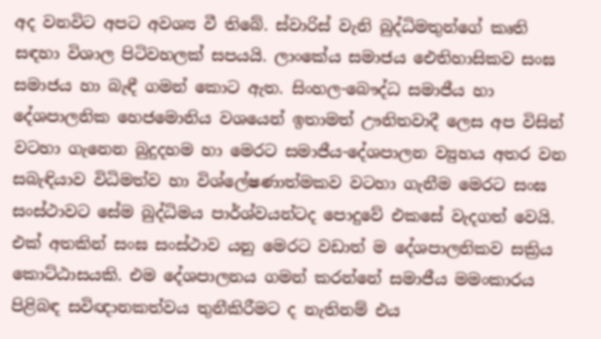අද වනවිට අපට අවශ්‍ය වී තිබේ. ස්වාරිස් වැනි බුද්ධිමතුන්ගේ කෘති සඳහා විශාල පිටිවහලක් සපයයි. ලාංකේය සමාජය ඓතිහාසිකව සංඝ සමාජය හා බැඳී ගමන් කොට ඇත. සිංහල-බෞද්ධ සමාජීය හා දේශපාලනික හෙජමොනිය වශයෙන් ඉතාමත් ඌනිතවාදී ලෙස අප විසින් වටහා ගැනෙන බුදුදහම හා මෙරට සමාජීය-දේශපාලන ව්‍යුහය අතර වන සබැඳියාව විධිමත්ව හා විශ්ලේෂණාත්මකව වටහා ගැනීම මෙරට සංඝ සංස්ථාවට සේම බුද්ධිමය පාර්ශ්වයන්ටද පොදුවේ එකසේ වැදගත් වෙයි. එක් අතකින් සංඝ සංස්ථාව යනු මෙරට වඩාත් ම දේශපාලනිකව සක්‍රිය කොට්ඨාසයකි. එම දේශපාලනය ගමන් කරන්නේ සමාජීය මමංකාරය පිළිබඳ සවිඥානකත්වය තුනීකිරීමට ද නැතිනම් එය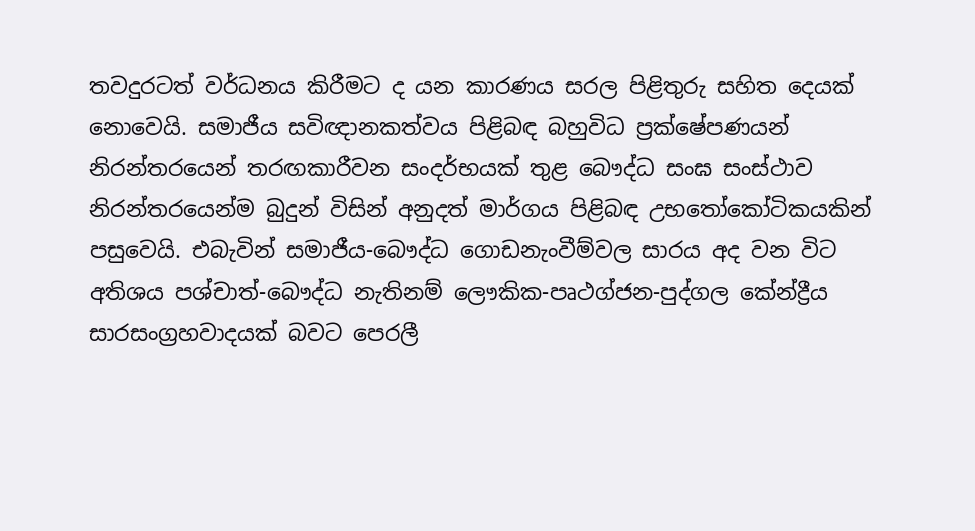තවදුරටත් වර්ධනය කිරීමට ද යන කාරණය සරල පිළිතුරු සහිත දෙයක් නොවෙයි. සමාජීය සවිඥානකත්වය පිළිබඳ බහුවිධ ප්‍රක්ෂේපණයන් නිරන්තරයෙන් තරඟකාරීවන සංදර්භයක් තුළ බෞද්ධ සංඝ සංස්ථාව නිරන්තරයෙන්ම බුදුන් විසින් අනුදත් මාර්ගය පිළිබඳ උභතෝකෝටිකයකින් පසුවෙයි. එබැවින් සමාජීය-බෞද්ධ ගොඩනැංවීම්වල සාරය අද වන විට අතිශය පශ්චාත්-බෞද්ධ නැතිනම් ලෞකික-පෘථග්ජන-පුද්ගල කේන්ද්‍රීය සාරසංග්‍රහවාදයක් බවට පෙරලී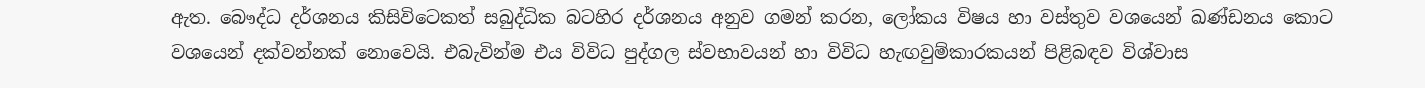ඇත. බෞද්ධ දර්ශනය කිසිවිටෙකත් සබුද්ධික බටහිර දර්ශනය අනුව ගමන් කරන, ලෝකය විෂය හා වස්තුව වශයෙන් ඛණ්ඩනය කොට වශයෙන් දක්වන්නක් නොවෙයි. එබැවින්ම එය විවිධ පුද්ගල ස්වභාවයන් හා විවිධ හැඟවුම්කාරකයන් පිළිබඳව විශ්වාස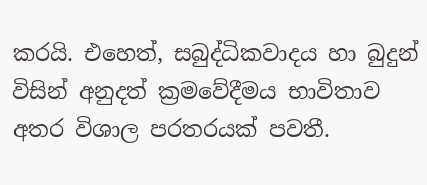කරයි. එහෙත්, සබුද්ධිකවාදය හා බුදුන් විසින් අනුදත් ක්‍රමවේදීමය භාවිතාව අතර විශාල පරතරයක් පවතී.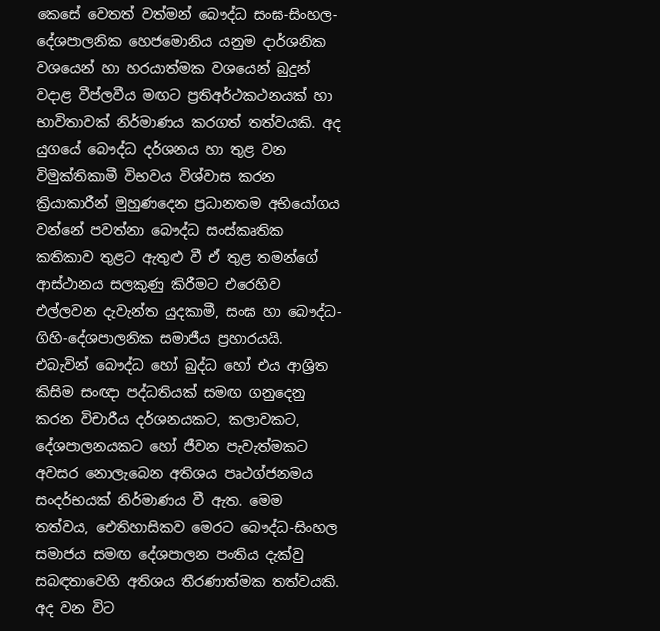කෙසේ වෙතත් වත්මන් බෞද්ධ සංඝ-සිංහල-දේශපාලනික හෙජමොනිය යනුම දාර්ශනික වශයෙන් හා හරයාත්මක වශයෙන් බුදුන් වදාළ වීප්ලවීය මඟට ප්‍රතිඅර්ථකථනයක් හා භාවිතාවක් නිර්මාණය කරගත් තත්වයකි. අද යුගයේ බෞද්ධ දර්ශනය හා තුළ වන විමුක්තිකාමී විභවය විශ්වාස කරන ක්‍රියාකාරීන් මුහුණදෙන ප්‍රධානතම අභියෝගය වන්නේ පවත්නා බෞද්ධ සංස්කෘතික කතිකාව තුළට ඇතුළු වී ඒ තුළ තමන්ගේ ආස්ථානය සලකුණු කිරීමට එරෙහිව එල්ලවන දැවැන්ත යුදකාමී, සංඝ හා බෞද්ධ-ගිහි-දේශපාලනික සමාජීය ප්‍රහාරයයි. එබැවින් බෞද්ධ හෝ බුද්ධ හෝ එය ආශ්‍රිත කිසිම සංඥා පද්ධතියක් සමඟ ගනුදෙනු කරන විචාරීය දර්ශනයකට, කලාවකට, දේශපාලනයකට හෝ ජීවන පැවැත්මකට අවසර නොලැබෙන අතිශය පෘථග්ජනමය සංදර්භයක් නිර්මාණය වී ඇත. මෙම තත්වය, ඓතිහාසිකව මෙරට බෞද්ධ-සිංහල සමාජය සමඟ දේශපාලන පංතිය දැක්වු සබඳතාවෙහි අතිශය තීරණාත්මක තත්වයකි. අද වන විට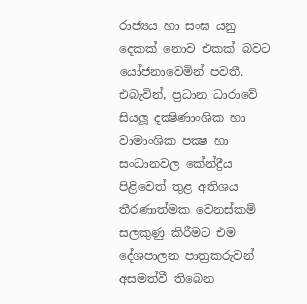රාජ්‍යය හා සංඝ යනු දෙකක් නොව එකක් බවට යෝජනාවෙමින් පවතී. එබැවින්, ප්‍රධාන ධාරාවේ සියලූ දක්‍ෂිණාංශික හා වාමාංශික පක්‍ෂ හා සංධානවල කේන්ද්‍රීය පිළිවෙත් තුළ අතිශය තීරණාත්මක වෙනස්කම් සලකුණු කිරීමට එම දේශපාලන පාත්‍රකරුවන් අසමත්වී තිබෙන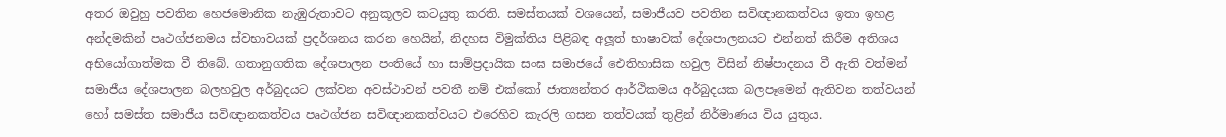අතර ඔවුහු පවතින හෙජමොනික නැඹුරුතාවට අනුකූලව කටයුතු කරති. සමස්තයක් වශයෙන්, සමාජීයව පවතින සවිඥානකත්වය ඉතා ඉහළ අන්දමකින් පෘථග්ජනමය ස්වභාවයක් ප්‍රදර්ශනය කරන හෙයින්, නිදහස විමුක්තිය පිළිබඳ අලූත් භාෂාවක් දේශපාලනයට එන්නත් කිරීම අතිශය අභියෝගාත්මක වී තිබේ. ගතානුගතික දේශපාලන පංතියේ හා සාම්ප්‍රදායික සංඝ සමාජයේ ඓතිහාසික හවුල විසින් නිෂ්පාදනය වී ඇති වත්මන් සමාජීය දේශපාලන බලහවුල අර්බුදයට ලක්වන අවස්ථාවන් පවතී නම් එක්කෝ ජාත්‍යන්තර ආර්ථිකමය අර්බුදයක බලපෑමෙන් ඇතිවන තත්වයන් හෝ සමස්ත සමාජීය සවිඥානකත්වය පෘථග්ජන සවිඥානකත්වයට එරෙහිව කැරලි ගසන තත්වයක් තුළින් නිර්මාණය විය යුතුය.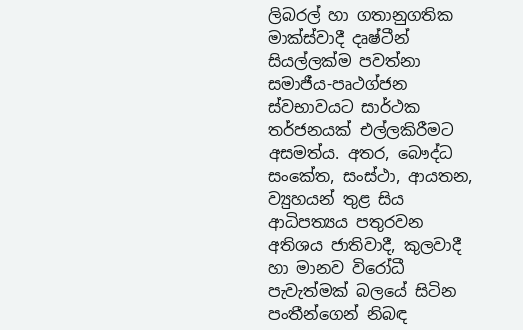ලිබරල් හා ගතානුගතික මාක්ස්වාදී දෘෂ්ටීන් සියල්ලක්ම පවත්නා සමාජීය-පෘථග්ජන ස්වභාවයට සාර්ථක තර්ජනයක් එල්ලකිරීමට අසමත්ය. අතර, බෞද්ධ සංකේත, සංස්ථා, ආයතන, ව්‍යුහයන් තුළ සිය ආධිපත්‍යය පතුරවන අතිශය ජාතිවාදී, කුලවාදී හා මානව විරෝධී පැවැත්මක් බලයේ සිටින පංතීන්ගෙන් නිබඳ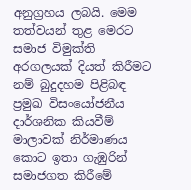අනුග්‍රහය ලබයි. මෙම තත්වයන් තුළ මෙරට සමාජ විමුක්ති අරගලයක් දියත් කිරීමට නම් බුදුදහම පිළිබඳ ප්‍රමුඛ විසංයෝජනීය දාර්ශනික කියවීම් මාලාවක් නිර්මාණය කොට ඉතා ගැඹුරින් සමාජගත කිරීමේ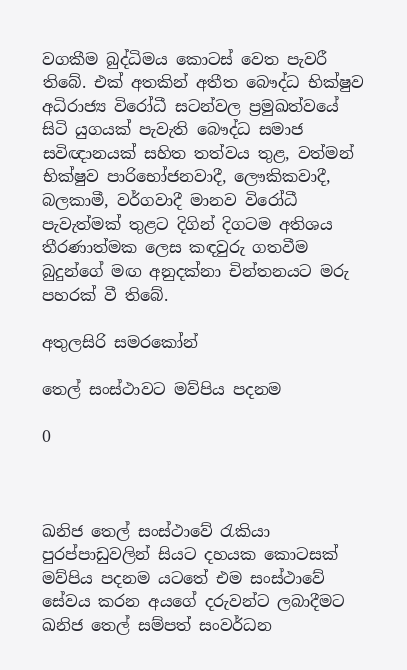වගකීම බුද්ධිමය කොටස් වෙත පැවරී තිබේ. එක් අතකින් අතීත බෞද්ධ භික්ෂුව අධිරාජ්‍ය විරෝධී සටන්වල ප්‍රමුඛත්වයේ සිටි යුගයක් පැවැති බෞද්ධ සමාජ සවිඥානයක් සහිත තත්වය තුළ, වත්මන් භික්ෂුව පාරිභෝජනවාදී, ලෞකිකවාදී, බලකාමී, වර්ගවාදී මානව විරෝධී පැවැත්මක් තුළට දිගින් දිගටම අතිශය තීරණාත්මක ලෙස කඳවුරු ගතවීම බුදුන්ගේ මඟ අනුදක්නා චින්තනයට මරු පහරක් වී තිබේ.

අතුලසිරි සමරකෝන්

තෙල් සංස්ථාවට මව්පිය පදනම

0



ඛනිජ තෙල් සංස්ථාවේ රැකියා පුරප්පාඩුවලින් සියට දහයක කොටසක් මව්පිය පදනම යටතේ එම සංස්ථාවේ සේවය කරන අයගේ දරුවන්ට ලබාදීමට ඛනිජ තෙල් සම්පත් සංවර්ධන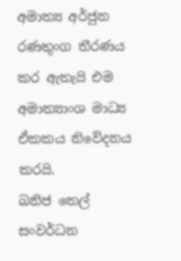අමාත්‍ය අර්ජුන රණතුංග තීරණය කර ඇතැයි එම අමාත්‍යාංශ මාධ්‍ය ඒකකය නිවේදනය කරයි.
ඛනිජ තෙල් සංවර්ධන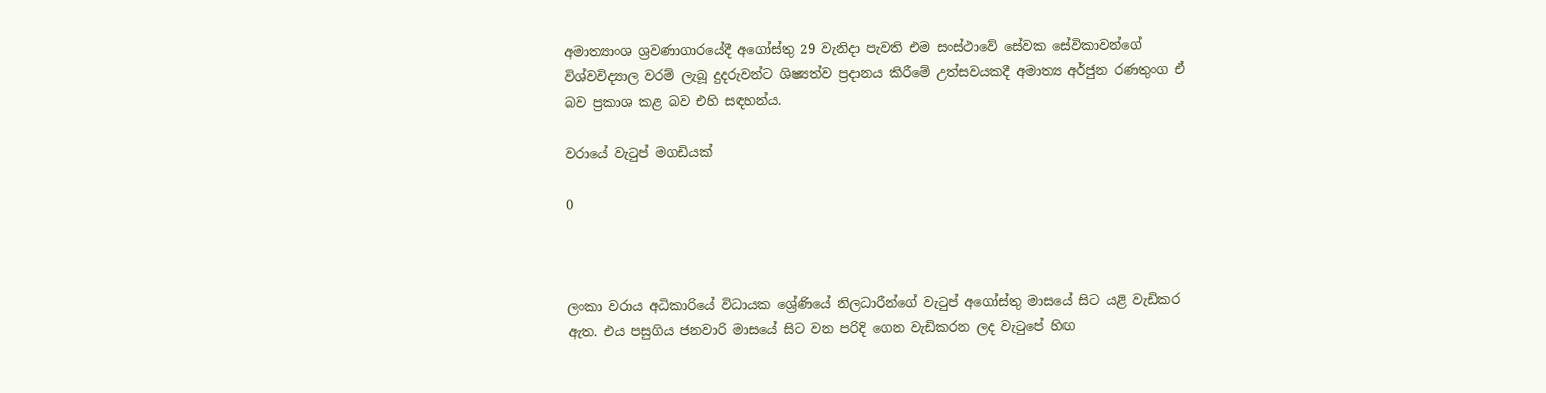අමාත්‍යාංශ ශ්‍රවණාගාරයේදී අගෝස්තු 29 වැනිදා පැවති එම සංස්ථාවේ සේවක සේවිකාවන්ගේ විශ්වවිද්‍යාල වරම් ලැබූ දුදරුවන්ට ශිෂ්‍යත්ව ප්‍රදානය කිරීමේ උත්සවයකදී අමාත්‍ය අර්ජුන රණතුංග ඒ බව ප්‍රකාශ කළ බව එහි සඳහන්ය.

වරායේ වැටුප් මගඩියක්

0



ලංකා වරාය අධිකාරියේ විධායක ශ්‍රේණියේ නිලධාරීන්ගේ වැටුප් අගෝස්තු මාසයේ සිට යළි වැඩිකර ඇත. එය පසුගිය ජනවාරි මාසයේ සිට වන පරිදි ගෙන වැඩිකරන ලද වැටුපේ හිඟ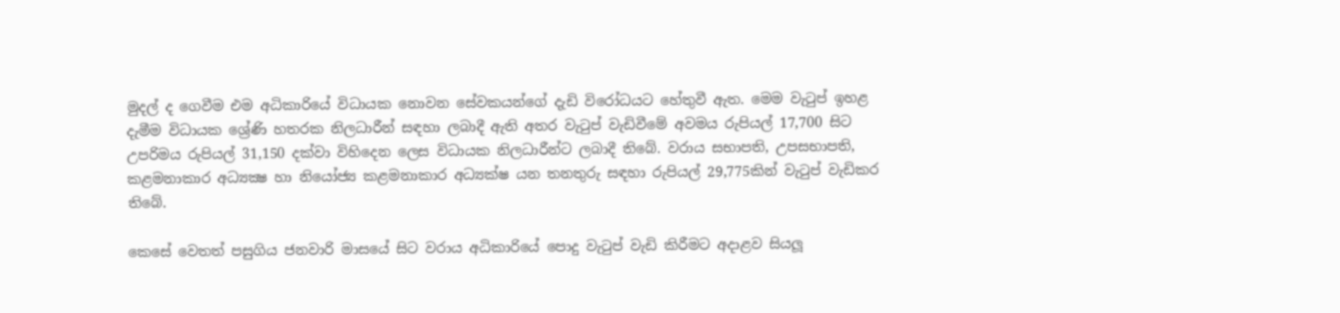මුදල් ද ගෙවීම එම අධිකාරියේ විධායක නොවන සේවකයන්ගේ දැඩි විරෝධයට හේතුවී ඇත. මෙම වැටුප් ඉහළ දැමීම විධායක ශ්‍රේණි හතරක නිලධාරීන් සඳහා ලබාදී ඇති අතර වැටුප් වැඩිවීමේ අවමය රුපියල් 17,700 සිට උපරිමය රුපියල් 31,150 දක්වා විහිදෙන ලෙස විධායක නිලධාරීන්ට ලබාදී තිබේ. වරාය සභාපති, උපසභාපති, කළමනාකාර අධ්‍යක්‍ෂ හා නියෝජ්‍ය කළමනාකාර අධ්‍යක්ෂ යන තනතුරු සඳහා රුපියල් 29,775කින් වැටුප් වැඩිකර තිබේ.

කෙසේ වෙතත් පසුගිය ජනවාරි මාසයේ සිට වරාය අධිකාරියේ පොදු වැටුප් වැඩි කිරීමට අදාළව සියලූ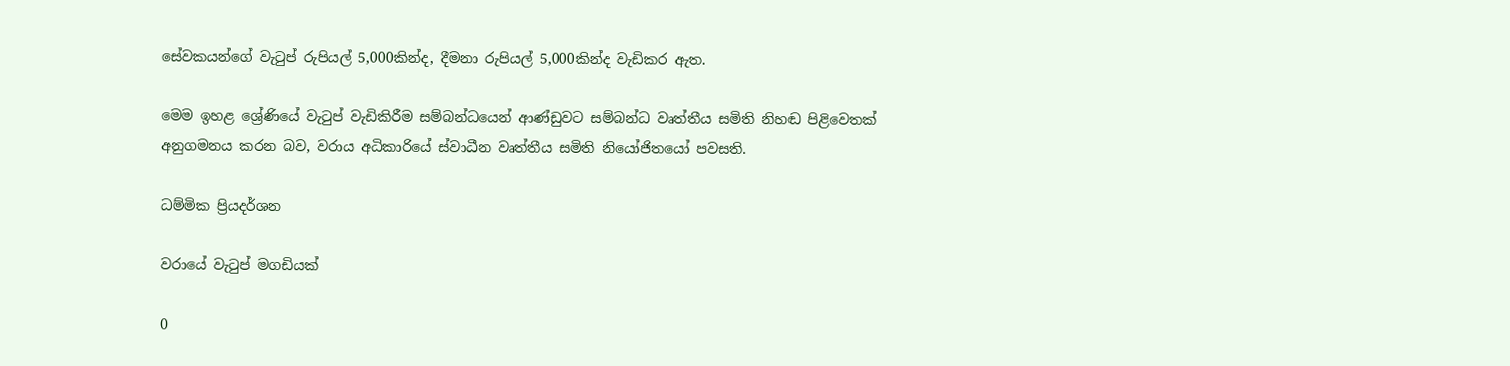සේවකයන්ගේ වැටුප් රුපියල් 5,000කින්ද, දීමනා රුපියල් 5,000කින්ද වැඩිකර ඇත.

මෙම ඉහළ ශ්‍රේණියේ වැටුප් වැඩිකිරීම සම්බන්ධයෙන් ආණ්ඩුවට සම්බන්ධ වෘත්තීය සමිති නිහඬ පිළිවෙතක් අනුගමනය කරන බව, වරාය අධිකාරියේ ස්වාධීන වෘත්තීය සමිති නියෝජිතයෝ පවසති.

ධම්මික ප්‍රියදර්ශන

වරායේ වැටුප් මගඩියක්

0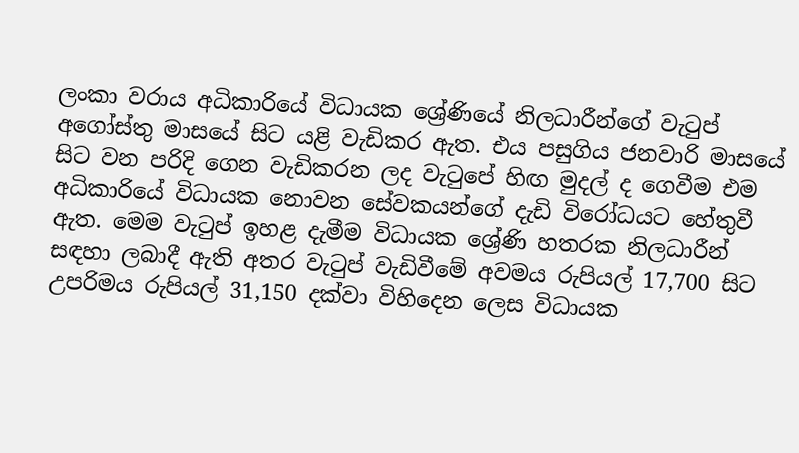ලංකා වරාය අධිකාරියේ විධායක ශ්‍රේණියේ නිලධාරීන්ගේ වැටුප් අගෝස්තු මාසයේ සිට යළි වැඩිකර ඇත. එය පසුගිය ජනවාරි මාසයේ සිට වන පරිදි ගෙන වැඩිකරන ලද වැටුපේ හිඟ මුදල් ද ගෙවීම එම අධිකාරියේ විධායක නොවන සේවකයන්ගේ දැඩි විරෝධයට හේතුවී ඇත. මෙම වැටුප් ඉහළ දැමීම විධායක ශ්‍රේණි හතරක නිලධාරීන් සඳහා ලබාදී ඇති අතර වැටුප් වැඩිවීමේ අවමය රුපියල් 17,700 සිට උපරිමය රුපියල් 31,150 දක්වා විහිදෙන ලෙස විධායක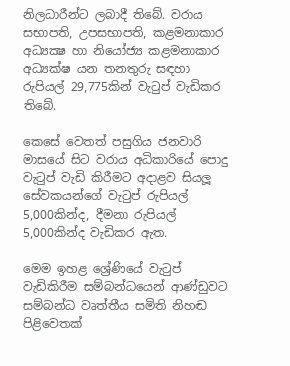නිලධාරීන්ට ලබාදී තිබේ. වරාය සභාපති, උපසභාපති, කළමනාකාර අධ්‍යක්‍ෂ හා නියෝජ්‍ය කළමනාකාර අධ්‍යක්ෂ යන තනතුරු සඳහා රුපියල් 29,775කින් වැටුප් වැඩිකර තිබේ.

කෙසේ වෙතත් පසුගිය ජනවාරි මාසයේ සිට වරාය අධිකාරියේ පොදු වැටුප් වැඩි කිරීමට අදාළව සියලූ සේවකයන්ගේ වැටුප් රුපියල් 5,000කින්ද, දීමනා රුපියල් 5,000කින්ද වැඩිකර ඇත.

මෙම ඉහළ ශ්‍රේණියේ වැටුප් වැඩිකිරීම සම්බන්ධයෙන් ආණ්ඩුවට සම්බන්ධ වෘත්තීය සමිති නිහඬ පිළිවෙතක්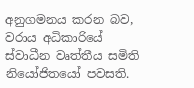අනුගමනය කරන බව, වරාය අධිකාරියේ ස්වාධීන වෘත්තීය සමිති නියෝජිතයෝ පවසති.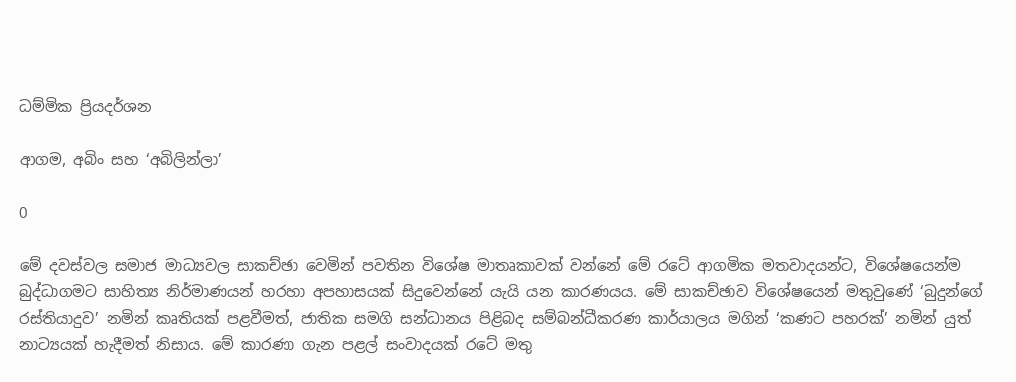ධම්මික ප්‍රියදර්ශන

ආගම, අබිං සහ ‘අබිලින්ලා’

0

මේ දවස්වල සමාජ මාධ්‍යවල සාකච්ඡ‍ා වෙමින් පවතින විශේෂ මාතෘකාවක් වන්නේ මේ රටේ ආගමික මතවාදයන්ට, විශේෂයෙන්ම බුද්ධාගමට සාහිත්‍ය නිර්මාණයන් හරහා අපහාසයක් සිදුවෙන්නේ යැයි යන කාරණයය. මේ සාකච්ඡාව විශේෂයෙන් මතුවුණේ ‘බුදුන්ගේ රස්තියාදුව’ නමින් කෘතියක් පළවීමත්, ජාතික සමගි සන්ධානය පිළිබද සම්බන්ධීකරණ කාර්යාලය මගින් ‘කණට පහරක්’ නමින් යුත් නාට්‍යයක් හැදීමත් නිසාය. මේ කාරණා ගැන පළල් සංවාදයක් රටේ මතු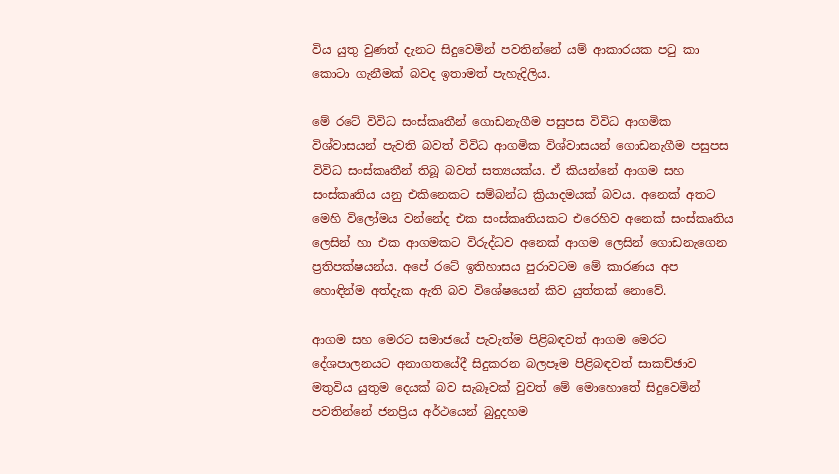විය යුතු වුණත් දැනට සිදුවෙමින් පවතින්නේ යම් ආකාරයක පටු කා කොටා ගැනීමක් බවද ඉතාමත් පැහැදිලිය.

මේ රටේ විවිධ සංස්කෘතීන් ගොඩනැගීම පසුපස විවිධ ආගමික විශ්වාසයන් පැවති බවත් විවිධ ආගමික විශ්වාසයන් ගොඩනැගීම පසුපස විවිධ සංස්කෘතීන් තිබූ බවත් සත්‍යයක්ය. ඒ කියන්නේ ආගම සහ සංස්කෘතිය යනු එකිනෙකට සම්බන්ධ ක්‍රියාදමයක් බවය. අනෙක් අතට මෙහි විලෝමය වන්නේද එක සංස්කෘතියකට එරෙහිව අනෙක් සංස්කෘතිය ලෙසින් හා එක ආගමකට විරුද්ධව අනෙක් ආගම ලෙසින් ගොඩනැගෙන ප්‍රතිපක්ෂයන්ය. අපේ රටේ ඉතිහාසය පුරාවටම මේ කාරණය අප හොඳින්ම අත්දැක ඇති බව විශේෂයෙන් කිව යුත්තක් නොවේ.

ආගම සහ මෙරට සමාජයේ පැවැත්ම පිළිබඳවත් ආගම මෙරට දේශපාලනයට අනාගතයේදී සිදුකරන බලපෑම පිළිබඳවත් සාකච්ඡාව මතුවිය යුතුම දෙයක් බව සැබෑවක් වුවත් මේ මොහොතේ සිදුවෙමින් පවතින්නේ ජනප්‍රිය අර්ථයෙන් බුදුදහම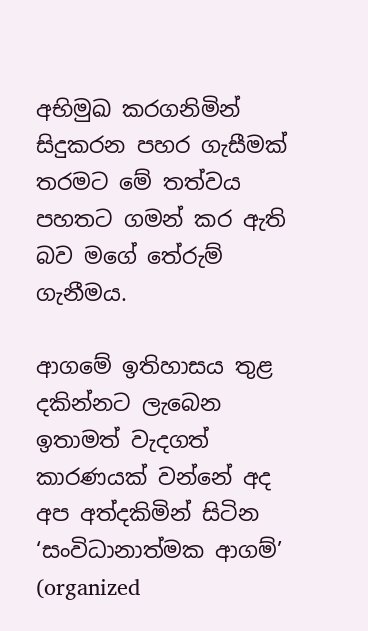අභිමුඛ කරගනිමින් සිදුකරන පහර ගැසීමක් තරමට මේ තත්වය පහතට ගමන් කර ඇති බව මගේ තේරුම් ගැනීමය.

ආගමේ ඉතිහාසය තුළ දකින්නට ලැබෙන ඉතාමත් වැදගත් කාරණයක් වන්නේ අද අප අත්දකිමින් සිටින ‘සංවිධානාත්මක ආගම්’ (organized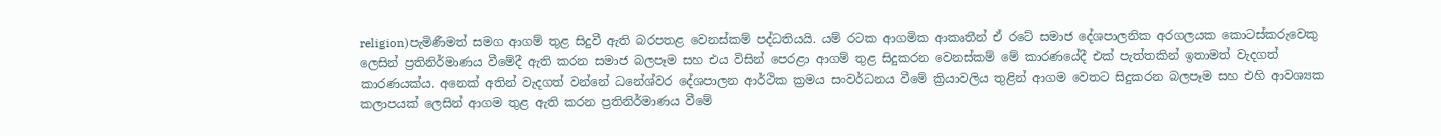religion)පැමිණීමත් සමග ආගම් තුළ සිදුවී ඇති බරපතළ වෙනස්කම් පද්ධතියයි. යම් රටක ආගමික ආකෘතීන් ඒ රටේ සමාජ දේශපාලනික අරගලයක කොටස්කරුවෙකු ලෙසින් ප්‍රතිනිර්මාණය වීමේදී ඇති කරන සමාජ බලපෑම සහ එය විසින් පෙරළා ආගම් තුළ සිදුකරන වෙනස්කම් මේ කාරණයේදී එක් පැත්තකින් ඉතාමත් වැදගත් කාරණයක්ය. අනෙක් අතින් වැදගත් වන්නේ ධනේශ්වර දේශපාලන ආර්ථික ක්‍රමය සංවර්ධනය වීමේ ක්‍රියාවලිය තුළින් ආගම වෙතට සිදුකරන බලපෑම සහ එහි ආවශ්‍යක කලාපයක් ලෙසින් ආගම තුළ ඇති කරන ප්‍රතිනිර්මාණය වීමේ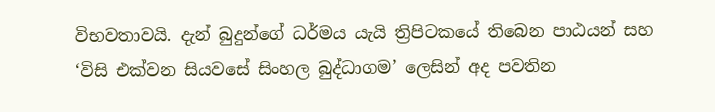විභවතාවයි. දැන් බුදුන්ගේ ධර්මය යැයි ත්‍රිපිටකයේ තිබෙන පාඨයන් සහ ‘විසි එක්වන සියවසේ සිංහල බුද්ධාගම’ ලෙසින් අද පවතින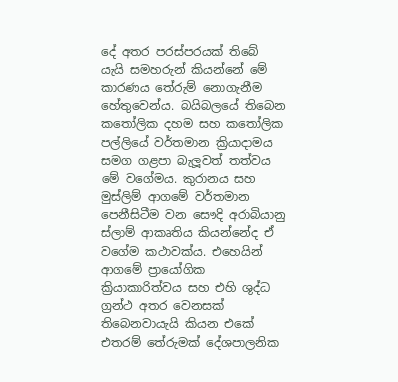දේ අතර පරස්පරයක් තිබේ යැයි සමහරුන් කියන්නේ මේ කාරණය තේරුම් නොගැනීම හේතුවෙන්ය. බයිබලයේ තිබෙන කතෝලික දහම සහ කතෝලික පල්ලියේ වර්තමාන ක්‍රියාදාමය සමග ගළපා බැලූවත් තත්වය මේ වගේමය. කුරානය සහ මුස්ලිම් ආගමේ වර්තමාන පෙනීසිටීම වන සෞදි අරාබියානු ස්ලාම් ආකෘතිය කියන්නේද ඒ වගේම කථාවක්ය. එහෙයින් ආගමේ ප්‍රායෝගික ක්‍රියාකාරිත්වය සහ එහි ශුද්ධ ග්‍රන්ථ අතර වෙනසක් තිබෙනවායැයි කියන එකේ එතරම් තේරුමක් දේශපාලනික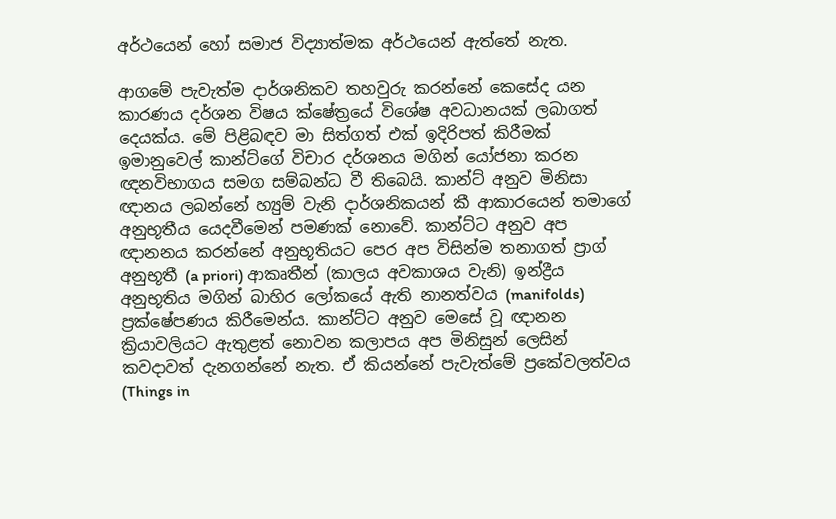අර්ථයෙන් හෝ සමාජ විද්‍යාත්මක අර්ථයෙන් ඇත්තේ නැත.

ආගමේ පැවැත්ම දාර්ශනිකව තහවුරු කරන්නේ කෙසේද යන කාරණය දර්ශන විෂය ක්ෂේත්‍රයේ විශේෂ අවධානයක් ලබාගත් දෙයක්ය. මේ පිළිබඳව මා සිත්ගත් එක් ඉදිරිපත් කිරීමක් ඉමානුවෙල් කාන්ට්ගේ විචාර දර්ශනය මගින් යෝජනා කරන ඥනවිභාගය සමග සම්බන්ධ වී තිබෙයි. කාන්ට් අනුව මිනිසා ඥානය ලබන්නේ හ්‍යුම් වැනි දාර්ශනිකයන් කී ආකාරයෙන් තමාගේ අනුභූතීය යෙදවීමෙන් පමණක් නොවේ. කාන්ට්ට අනුව අප ඥානනය කරන්නේ අනුභූතියට පෙර අප විසින්ම තනාගත් ප්‍රාග් අනුභූතී (a priori) ආකෘතීන් (කාලය අවකාශය වැනි) ඉන්ද්‍රීය අනුභූතිය මගින් බාහිර ලෝකයේ ඇති නානත්වය (manifolds) ප්‍රක්ෂේපණය කිරීමෙන්ය. කාන්ට්ට අනුව මෙසේ වූ ඥානන ක්‍රියාවලියට ඇතුළත් නොවන කලාපය අප මිනිසුන් ලෙසින් කවදාවත් දැනගන්නේ නැත. ඒ කියන්නේ පැවැත්මේ ප්‍රකේවලත්වය (Things in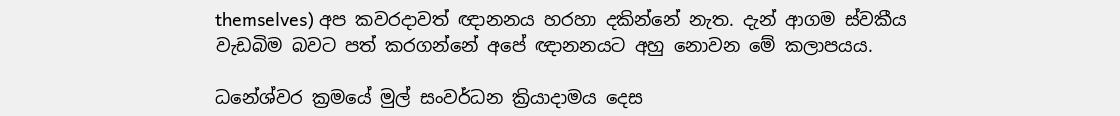themselves) අප කවරදාවත් ඥානනය හරහා දකින්නේ නැත. දැන් ආගම ස්වකීය වැඩබිම බවට පත් කරගන්නේ අපේ ඥානනයට අහු නොවන මේ කලාපයය.

ධනේශ්වර ක්‍රමයේ මුල් සංවර්ධන ක්‍රියාදාමය දෙස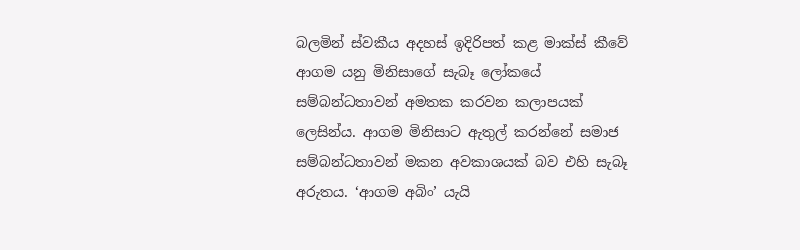බලමින් ස්වකීය අදහස් ඉදිරිපත් කළ මාක්ස් කීවේ ආගම යනු මිනිසාගේ සැබෑ ලෝකයේ සම්බන්ධතාවන් අමතක කරවන කලාපයක් ලෙසින්ය. ආගම මිනිසාට ඇතුල් කරන්නේ සමාජ සම්බන්ධතාවන් මකන අවකාශයක් බව එහි සැබෑ අරුතය. ‘ආගම අබිං’ යැයි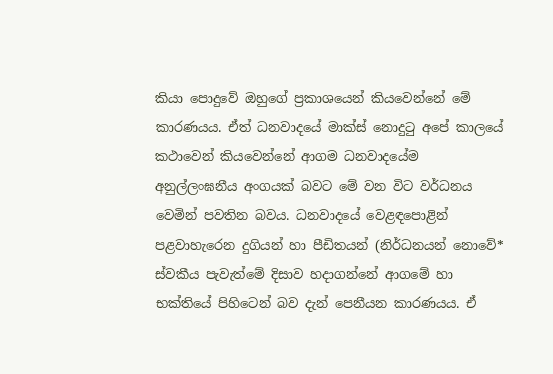කියා පොදුවේ ඔහුගේ ප්‍රකාශයෙන් කියවෙන්නේ මේ කාරණයය. ඒත් ධනවාදයේ මාක්ස් නොදුටු අපේ කාලයේ කථාවෙන් කියවෙන්නේ ආගම ධනවාදයේම අනුල්ලංඝනීය අංගයක් බවට මේ වන විට වර්ධනය වෙමින් පවතින බවය. ධනවාදයේ වෙළඳපොළින් පළවාහැරෙන දුගියන් හා පීඩිතයන් (නිර්ධනයන් නොවේ* ස්වකීය පැවැත්මේ දිසාව හදාගන්නේ ආගමේ හා භක්තියේ පිහිටෙන් බව දැන් පෙනීයන කාරණයය. ඒ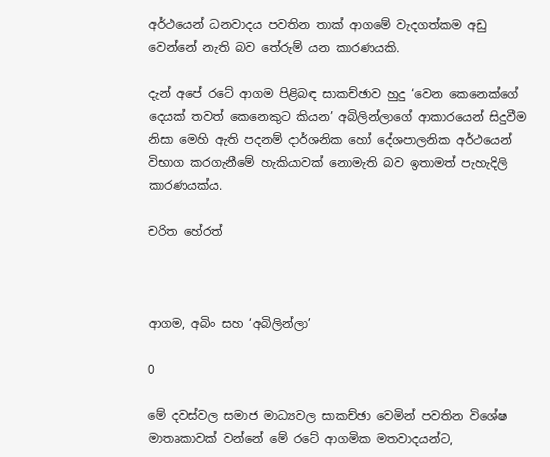අර්ථයෙන් ධනවාදය පවතින තාක් ආගමේ වැදගත්කම අඩු වෙන්නේ නැති බව තේරුම් යන කාරණයකි.

දැන් අපේ රටේ ආගම පිළිබඳ සාකච්ඡාව හුදු ‘වෙන කෙනෙක්ගේ දෙයක් තවත් කෙනෙකුට කියන’ අබිලින්ලාගේ ආකාරයෙන් සිදුවීම නිසා මෙහි ඇති පදනම් දාර්ශනික හෝ දේශපාලනික අර්ථයෙන් විභාග කරගැනීමේ හැකියාවක් නොමැති බව ඉතාමත් පැහැදිලි කාරණයක්ය.

චරිත හේරත්



ආගම, අබිං සහ ‘අබිලින්ලා’

0

මේ දවස්වල සමාජ මාධ්‍යවල සාකච්ඡ‍ා වෙමින් පවතින විශේෂ මාතෘකාවක් වන්නේ මේ රටේ ආගමික මතවාදයන්ට,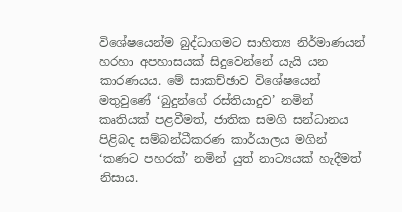විශේෂයෙන්ම බුද්ධාගමට සාහිත්‍ය නිර්මාණයන් හරහා අපහාසයක් සිදුවෙන්නේ යැයි යන කාරණයය. මේ සාකච්ඡාව විශේෂයෙන් මතුවුණේ ‘බුදුන්ගේ රස්තියාදුව’ නමින් කෘතියක් පළවීමත්, ජාතික සමගි සන්ධානය පිළිබද සම්බන්ධීකරණ කාර්යාලය මගින් ‘කණට පහරක්’ නමින් යුත් නාට්‍යයක් හැදීමත් නිසාය.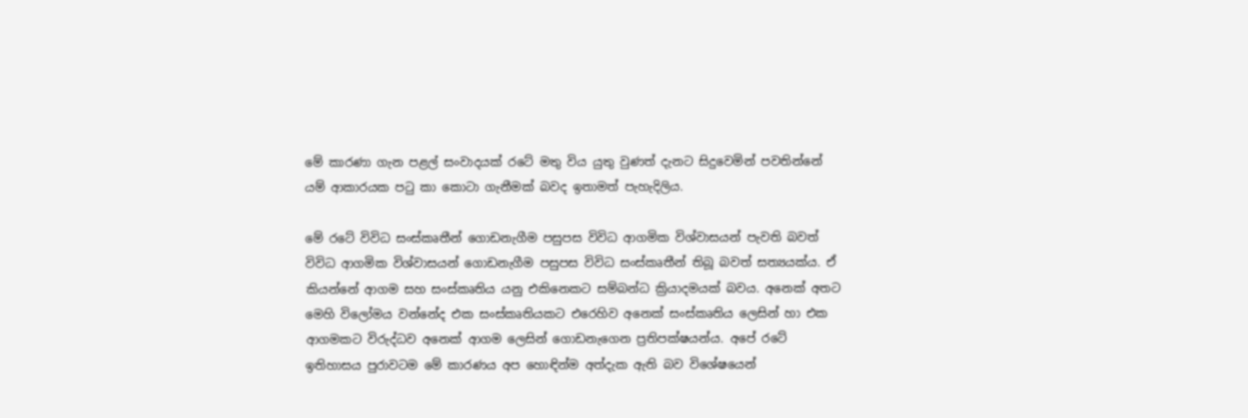මේ කාරණා ගැන පළල් සංවාදයක් රටේ මතු විය යුතු වුණත් දැනට සිදුවෙමින් පවතින්නේ යම් ආකාරයක පටු කා කොටා ගැනීමක් බවද ඉතාමත් පැහැදිලිය.

මේ රටේ විවිධ සංස්කෘතීන් ගොඩනැගීම පසුපස විවිධ ආගමික විශ්වාසයන් පැවති බවත් විවිධ ආගමික විශ්වාසයන් ගොඩනැගීම පසුපස විවිධ සංස්කෘතීන් තිබූ බවත් සත්‍යයක්ය. ඒ කියන්නේ ආගම සහ සංස්කෘතිය යනු එකිනෙකට සම්බන්ධ ක්‍රියාදමයක් බවය. අනෙක් අතට මෙහි විලෝමය වන්නේද එක සංස්කෘතියකට එරෙහිව අනෙක් සංස්කෘතිය ලෙසින් හා එක ආගමකට විරුද්ධව අනෙක් ආගම ලෙසින් ගොඩනැගෙන ප්‍රතිපක්ෂයන්ය. අපේ රටේ ඉතිහාසය පුරාවටම මේ කාරණය අප හොඳින්ම අත්දැක ඇති බව විශේෂයෙන්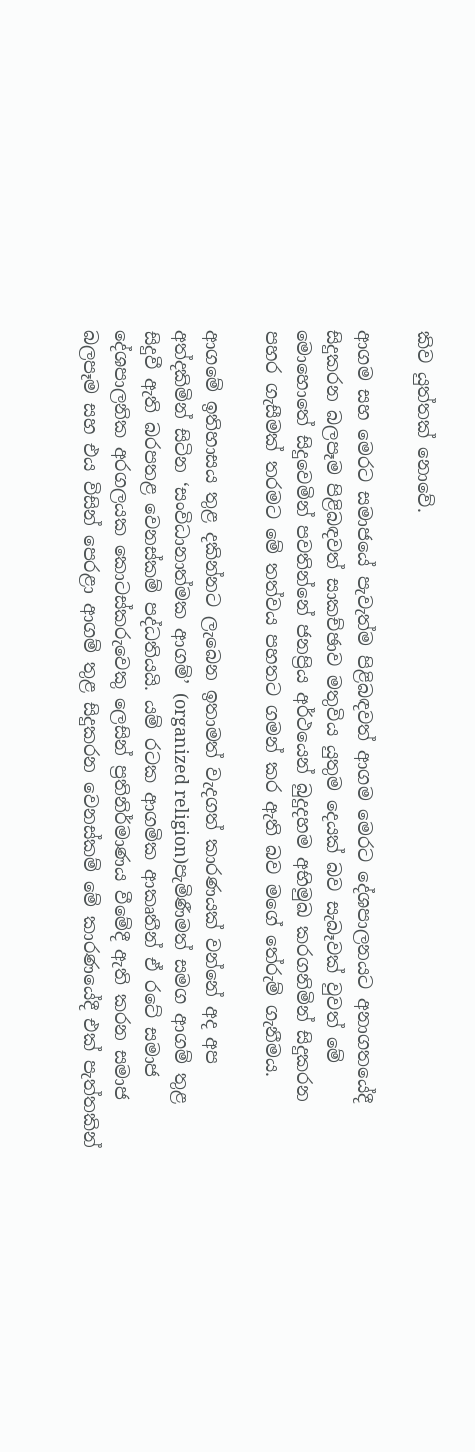කිව යුත්තක් නොවේ.

ආගම සහ මෙරට සමාජයේ පැවැත්ම පිළිබඳවත් ආගම මෙරට දේශපාලනයට අනාගතයේදී සිදුකරන බලපෑම පිළිබඳවත් සාකච්ඡාව මතුවිය යුතුම දෙයක් බව සැබෑවක් වුවත් මේ මොහොතේ සිදුවෙමින් පවතින්නේ ජනප්‍රිය අර්ථයෙන් බුදුදහම අභිමුඛ කරගනිමින් සිදුකරන පහර ගැසීමක් තරමට මේ තත්වය පහතට ගමන් කර ඇති බව මගේ තේරුම් ගැනීමය.

ආගමේ ඉතිහාසය තුළ දකින්නට ලැබෙන ඉතාමත් වැදගත් කාරණයක් වන්නේ අද අප අත්දකිමින් සිටින ‘සංවිධානාත්මක ආගම්’ (organized religion)පැමිණීමත් සමග ආගම් තුළ සිදුවී ඇති බරපතළ වෙනස්කම් පද්ධතියයි. යම් රටක ආගමික ආකෘතීන් ඒ රටේ සමාජ දේශපාලනික අරගලයක කොටස්කරුවෙකු ලෙසින් ප්‍රතිනිර්මාණය වීමේදී ඇති කරන සමාජ බලපෑම සහ එය විසින් පෙරළා ආගම් තුළ සිදුකරන වෙනස්කම් මේ කාරණයේදී එක් පැත්තකින්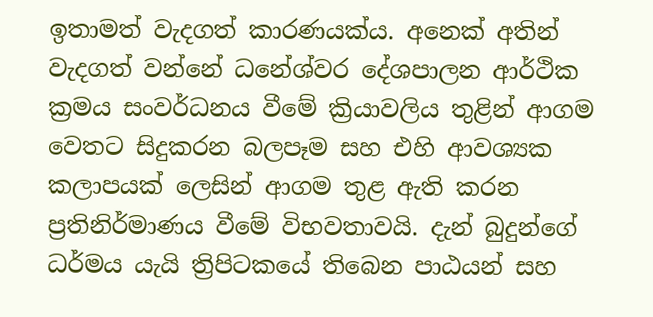ඉතාමත් වැදගත් කාරණයක්ය. අනෙක් අතින් වැදගත් වන්නේ ධනේශ්වර දේශපාලන ආර්ථික ක්‍රමය සංවර්ධනය වීමේ ක්‍රියාවලිය තුළින් ආගම වෙතට සිදුකරන බලපෑම සහ එහි ආවශ්‍යක කලාපයක් ලෙසින් ආගම තුළ ඇති කරන ප්‍රතිනිර්මාණය වීමේ විභවතාවයි. දැන් බුදුන්ගේ ධර්මය යැයි ත්‍රිපිටකයේ තිබෙන පාඨයන් සහ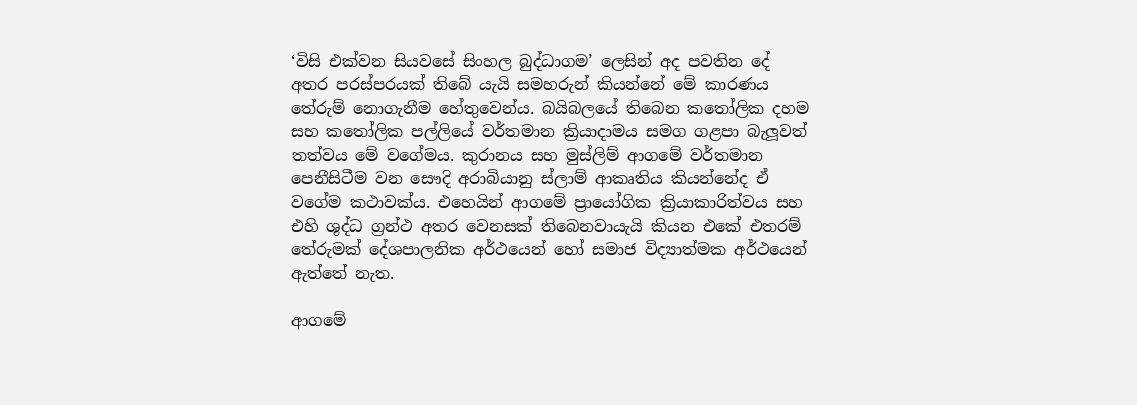‘විසි එක්වන සියවසේ සිංහල බුද්ධාගම’ ලෙසින් අද පවතින දේ අතර පරස්පරයක් තිබේ යැයි සමහරුන් කියන්නේ මේ කාරණය තේරුම් නොගැනීම හේතුවෙන්ය. බයිබලයේ තිබෙන කතෝලික දහම සහ කතෝලික පල්ලියේ වර්තමාන ක්‍රියාදාමය සමග ගළපා බැලූවත් තත්වය මේ වගේමය. කුරානය සහ මුස්ලිම් ආගමේ වර්තමාන පෙනීසිටීම වන සෞදි අරාබියානු ස්ලාම් ආකෘතිය කියන්නේද ඒ වගේම කථාවක්ය. එහෙයින් ආගමේ ප්‍රායෝගික ක්‍රියාකාරිත්වය සහ එහි ශුද්ධ ග්‍රන්ථ අතර වෙනසක් තිබෙනවායැයි කියන එකේ එතරම් තේරුමක් දේශපාලනික අර්ථයෙන් හෝ සමාජ විද්‍යාත්මක අර්ථයෙන් ඇත්තේ නැත.

ආගමේ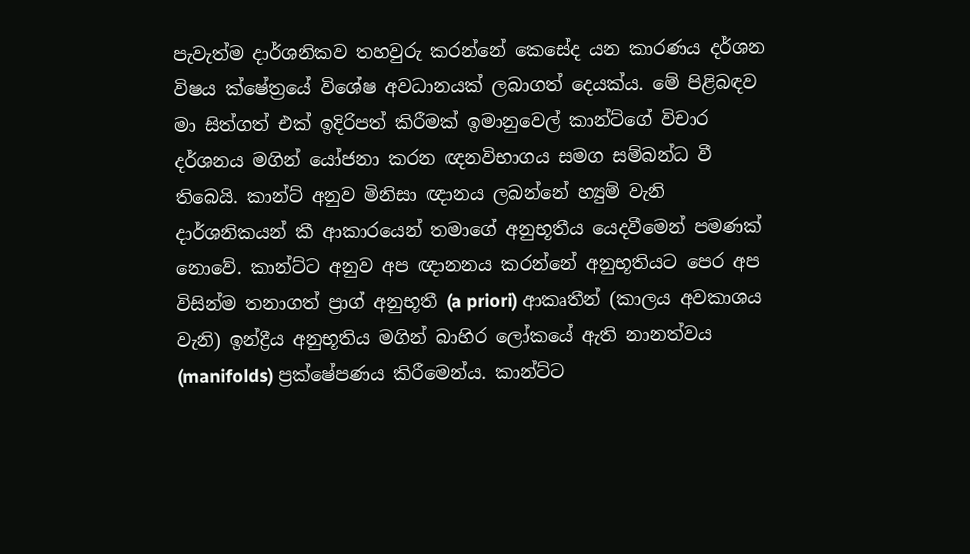පැවැත්ම දාර්ශනිකව තහවුරු කරන්නේ කෙසේද යන කාරණය දර්ශන විෂය ක්ෂේත්‍රයේ විශේෂ අවධානයක් ලබාගත් දෙයක්ය. මේ පිළිබඳව මා සිත්ගත් එක් ඉදිරිපත් කිරීමක් ඉමානුවෙල් කාන්ට්ගේ විචාර දර්ශනය මගින් යෝජනා කරන ඥනවිභාගය සමග සම්බන්ධ වී තිබෙයි. කාන්ට් අනුව මිනිසා ඥානය ලබන්නේ හ්‍යුම් වැනි දාර්ශනිකයන් කී ආකාරයෙන් තමාගේ අනුභූතීය යෙදවීමෙන් පමණක් නොවේ. කාන්ට්ට අනුව අප ඥානනය කරන්නේ අනුභූතියට පෙර අප විසින්ම තනාගත් ප්‍රාග් අනුභූතී (a priori) ආකෘතීන් (කාලය අවකාශය වැනි) ඉන්ද්‍රීය අනුභූතිය මගින් බාහිර ලෝකයේ ඇති නානත්වය (manifolds) ප්‍රක්ෂේපණය කිරීමෙන්ය. කාන්ට්ට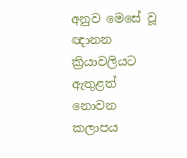අනුව මෙසේ වූ ඥානන ක්‍රියාවලියට ඇතුළත් නොවන කලාපය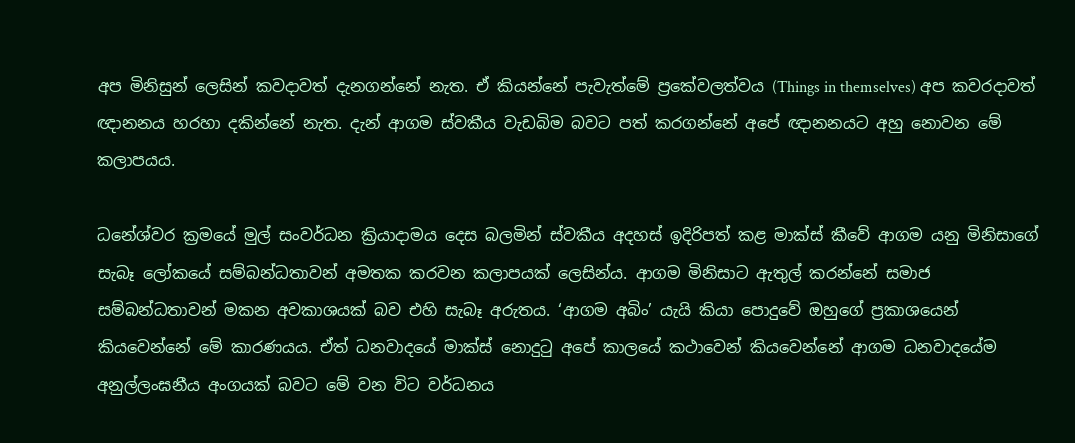අප මිනිසුන් ලෙසින් කවදාවත් දැනගන්නේ නැත. ඒ කියන්නේ පැවැත්මේ ප්‍රකේවලත්වය (Things in themselves) අප කවරදාවත් ඥානනය හරහා දකින්නේ නැත. දැන් ආගම ස්වකීය වැඩබිම බවට පත් කරගන්නේ අපේ ඥානනයට අහු නොවන මේ කලාපයය.

ධනේශ්වර ක්‍රමයේ මුල් සංවර්ධන ක්‍රියාදාමය දෙස බලමින් ස්වකීය අදහස් ඉදිරිපත් කළ මාක්ස් කීවේ ආගම යනු මිනිසාගේ සැබෑ ලෝකයේ සම්බන්ධතාවන් අමතක කරවන කලාපයක් ලෙසින්ය. ආගම මිනිසාට ඇතුල් කරන්නේ සමාජ සම්බන්ධතාවන් මකන අවකාශයක් බව එහි සැබෑ අරුතය. ‘ආගම අබිං’ යැයි කියා පොදුවේ ඔහුගේ ප්‍රකාශයෙන් කියවෙන්නේ මේ කාරණයය. ඒත් ධනවාදයේ මාක්ස් නොදුටු අපේ කාලයේ කථාවෙන් කියවෙන්නේ ආගම ධනවාදයේම අනුල්ලංඝනීය අංගයක් බවට මේ වන විට වර්ධනය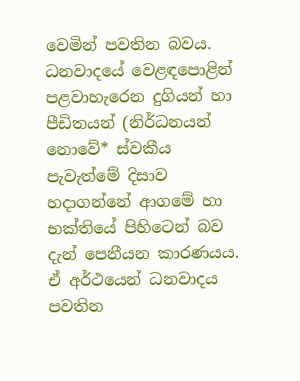වෙමින් පවතින බවය. ධනවාදයේ වෙළඳපොළින් පළවාහැරෙන දුගියන් හා පීඩිතයන් (නිර්ධනයන් නොවේ* ස්වකීය පැවැත්මේ දිසාව හදාගන්නේ ආගමේ හා භක්තියේ පිහිටෙන් බව දැන් පෙනීයන කාරණයය. ඒ අර්ථයෙන් ධනවාදය පවතින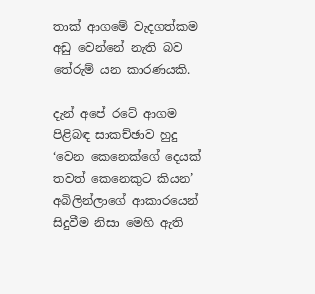තාක් ආගමේ වැදගත්කම අඩු වෙන්නේ නැති බව තේරුම් යන කාරණයකි.

දැන් අපේ රටේ ආගම පිළිබඳ සාකච්ඡාව හුදු ‘වෙන කෙනෙක්ගේ දෙයක් තවත් කෙනෙකුට කියන’ අබිලින්ලාගේ ආකාරයෙන් සිදුවීම නිසා මෙහි ඇති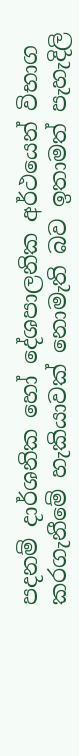පදනම් දාර්ශනික හෝ දේශපාලනික අර්ථයෙන් විභාග කරගැනීමේ හැකියාවක් නොමැති බව ඉතාමත් පැහැදිලි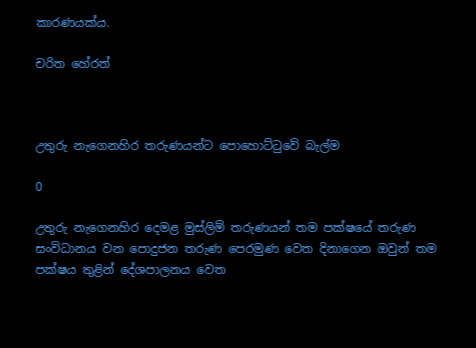කාරණයක්ය.

චරිත හේරත්



උතුරු නැගෙනහිර තරුණයන්ට පොහොට්ටුවේ බැල්ම

0

උතුරු නැගෙනහිර දෙමළ මුස්ලිම් තරුණයන් තම පක්ෂයේ තරුණ සංවිධානය වන පොදුජන තරුණ පෙරමුණ වෙත දිනාගෙන ඔවුන් තම පක්ෂය තුළින් දේශපාලනය වෙත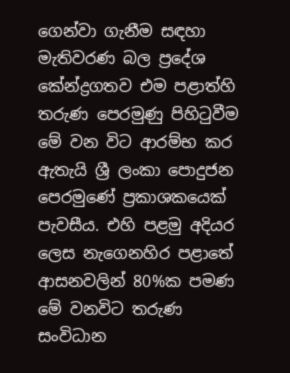ගෙන්වා ගැනීම සඳහා මැතිවරණ බල ප්‍රදේශ කේන්ද්‍රගතව එම පළාත්හි තරුණ පෙරමුණු පිහිටුවීම මේ වන විට ආරම්භ කර ඇතැයි ශ්‍රී ලංකා පොදුජන පෙරමුණේ ප්‍රකාශකයෙක් පැවසීය. එහි පළමු අදියර ලෙස නැගෙනහිර පළාතේ ආසනවලින් 80%ක පමණ මේ වනවිට තරුණ සංවිධාන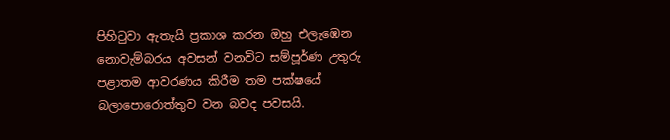පිහිටුවා ඇතැයි ප්‍රකාශ කරන ඔහු එලැඹෙන නොවැම්බරය අවසන් වනවිට සම්පූර්ණ උතුරු පළාතම ආවරණය කිරීම තම පක්ෂයේ බලාපොරොත්තුව වන බවද පවසයි.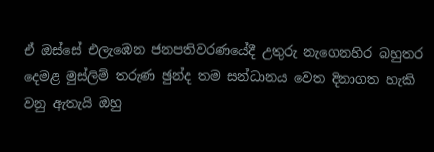ඒ ඔස්සේ එලැඹෙන ජනපතිවරණයේදී උතුරු නැගෙනහිර බහුතර දෙමළ මුස්ලිම් තරුණ ඡුන්ද තම සන්ධානය වෙත දිනාගත හැකි වනු ඇතැයි ඔහු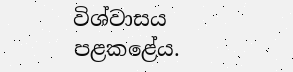විශ්වාසය පළකළේය.